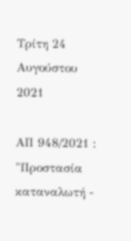Τρίτη 24 Αυγούστου 2021

ΑΠ 948/2021 : "Προστασία καταναλωτή -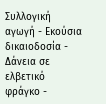Συλλογική αγωγή - Εκούσια δικαιοδοσία - Δάνεια σε ελβετικό φράγκο -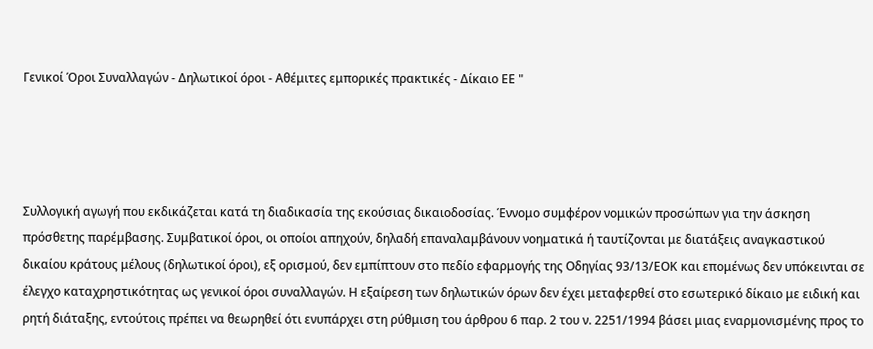Γενικοί Όροι Συναλλαγών - Δηλωτικοί όροι - Αθέμιτες εμπορικές πρακτικές - Δίκαιο ΕΕ "




Συλλογική αγωγή που εκδικάζεται κατά τη διαδικασία της εκούσιας δικαιοδοσίας. Έννομο συμφέρον νομικών προσώπων για την άσκηση πρόσθετης παρέμβασης. Συμβατικοί όροι, οι οποίοι απηχούν, δηλαδή επαναλαμβάνουν νοηματικά ή ταυτίζονται με διατάξεις αναγκαστικού δικαίου κράτους μέλους (δηλωτικοί όροι), εξ ορισμού, δεν εμπίπτουν στο πεδίο εφαρμογής της Οδηγίας 93/13/ΕΟΚ και επομένως δεν υπόκεινται σε έλεγχο καταχρηστικότητας ως γενικοί όροι συναλλαγών. Η εξαίρεση των δηλωτικών όρων δεν έχει μεταφερθεί στο εσωτερικό δίκαιο με ειδική και ρητή διάταξης, εντούτοις πρέπει να θεωρηθεί ότι ενυπάρχει στη ρύθμιση του άρθρου 6 παρ. 2 του ν. 2251/1994 βάσει μιας εναρμονισμένης προς το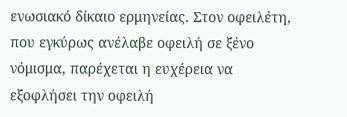ενωσιακό δίκαιο ερμηνείας. Στον οφειλέτη, που εγκύρως ανέλαβε οφειλή σε ξένο νόμισμα, παρέχεται η ευχέρεια να εξοφλήσει την οφειλή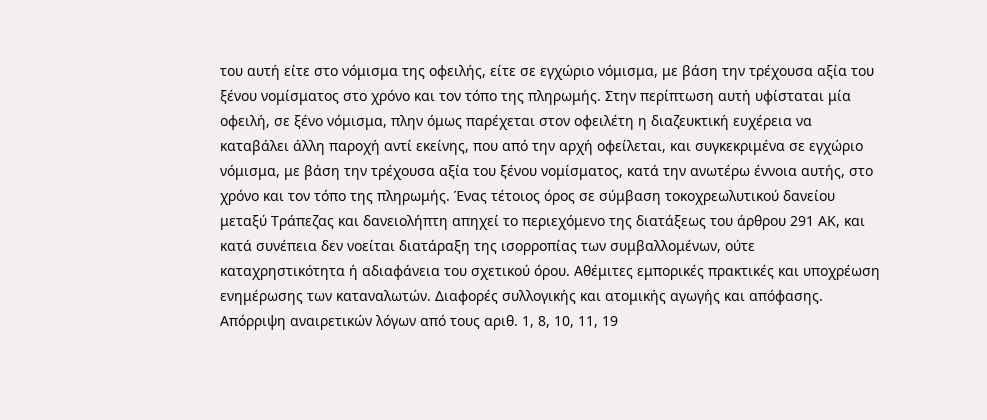του αυτή είτε στο νόμισμα της οφειλής, είτε σε εγχώριο νόμισμα, με βάση την τρέχουσα αξία του ξένου νομίσματος στο χρόνο και τον τόπο της πληρωμής. Στην περίπτωση αυτή υφίσταται μία οφειλή, σε ξένο νόμισμα, πλην όμως παρέχεται στον οφειλέτη η διαζευκτική ευχέρεια να καταβάλει άλλη παροχή αντί εκείνης, που από την αρχή οφείλεται, και συγκεκριμένα σε εγχώριο νόμισμα, με βάση την τρέχουσα αξία του ξένου νομίσματος, κατά την ανωτέρω έννοια αυτής, στο χρόνο και τον τόπο της πληρωμής. Ένας τέτοιος όρος σε σύμβαση τοκοχρεωλυτικού δανείου μεταξύ Τράπεζας και δανειολήπτη απηχεί το περιεχόμενο της διατάξεως του άρθρου 291 ΑΚ, και κατά συνέπεια δεν νοείται διατάραξη της ισορροπίας των συμβαλλομένων, ούτε καταχρηστικότητα ή αδιαφάνεια του σχετικού όρου. Αθέμιτες εμπορικές πρακτικές και υποχρέωση ενημέρωσης των καταναλωτών. Διαφορές συλλογικής και ατομικής αγωγής και απόφασης. Απόρριψη αναιρετικών λόγων από τους αριθ. 1, 8, 10, 11, 19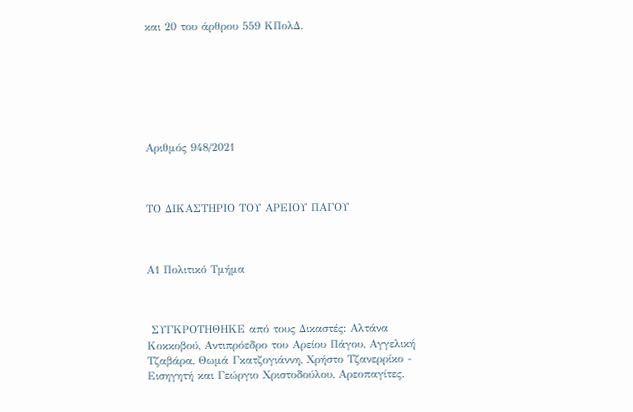και 20 του άρθρου 559 ΚΠολΔ.







Αριθμός 948/2021



ΤΟ ΔΙΚΑΣΤΗΡΙΟ ΤΟΥ ΑΡΕΙΟΥ ΠΑΓΟΥ



Α1 Πολιτικό Τμήμα



 ΣΥΓΚΡΟΤΗΘΗΚΕ από τους Δικαστές: Αλτάνα Κοκκοβού, Αντιπρόεδρο του Αρείου Πάγου, Αγγελική Τζαβάρα, Θωμά Γκατζογιάννη, Χρήστο Τζανερρίκο - Εισηγητή και Γεώργιο Χριστοδούλου, Αρεοπαγίτες.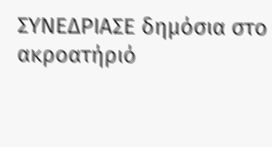ΣΥΝΕΔΡΙΑΣΕ δημόσια στο ακροατήριό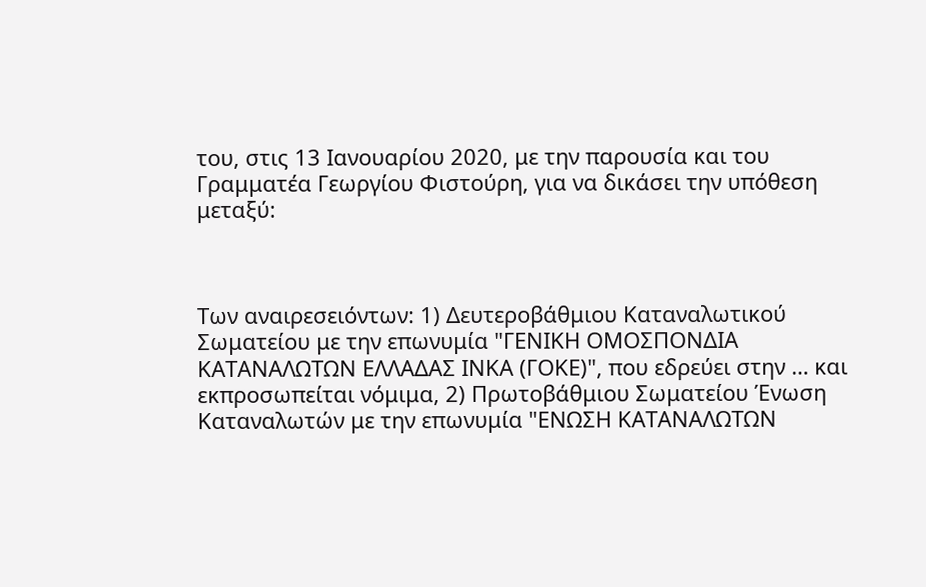του, στις 13 Ιανουαρίου 2020, με την παρουσία και του Γραμματέα Γεωργίου Φιστούρη, για να δικάσει την υπόθεση μεταξύ:



Των αναιρεσειόντων: 1) Δευτεροβάθμιου Καταναλωτικού Σωματείου με την επωνυμία "ΓΕΝΙΚΗ ΟΜΟΣΠΟΝΔΙΑ ΚΑΤΑΝΑΛΩΤΩΝ ΕΛΛΑΔΑΣ ΙΝΚΑ (ΓΟΚΕ)", που εδρεύει στην … και εκπροσωπείται νόμιμα, 2) Πρωτοβάθμιου Σωματείου Ένωση Καταναλωτών με την επωνυμία "ΕΝΩΣΗ ΚΑΤΑΝΑΛΩΤΩΝ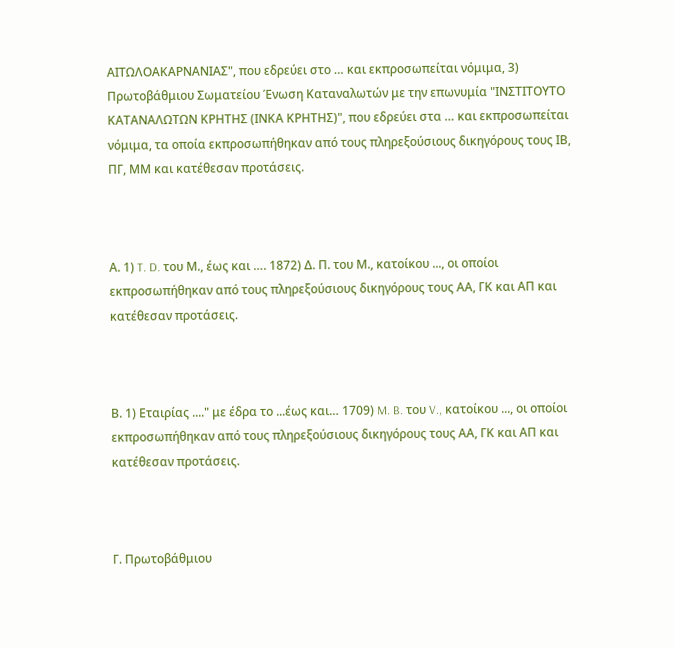ΑΙΤΩΛΟΑΚΑΡΝΑΝΙΑΣ", που εδρεύει στο … και εκπροσωπείται νόμιμα, 3) Πρωτοβάθμιου Σωματείου Ένωση Καταναλωτών με την επωνυμία "ΙΝΣΤΙΤΟΥΤΟ ΚΑΤΑΝΑΛΩΤΩΝ ΚΡΗΤΗΣ (ΙΝΚΑ ΚΡΗΤΗΣ)", που εδρεύει στα … και εκπροσωπείται νόμιμα, τα οποία εκπροσωπήθηκαν από τους πληρεξούσιους δικηγόρους τους ΙΒ, ΠΓ, ΜΜ και κατέθεσαν προτάσεις.



Α. 1) T. D. του Μ., έως και …. 1872) Δ. Π. του Μ., κατοίκου ..., οι οποίοι εκπροσωπήθηκαν από τους πληρεξούσιους δικηγόρους τους ΑΑ, ΓΚ και ΑΠ και κατέθεσαν προτάσεις.



Β. 1) Εταιρίας ...." με έδρα το ...έως και… 1709) M. B. του V., κατοίκου ..., οι οποίοι εκπροσωπήθηκαν από τους πληρεξούσιους δικηγόρους τους ΑΑ, ΓΚ και ΑΠ και κατέθεσαν προτάσεις.



Γ. Πρωτοβάθμιου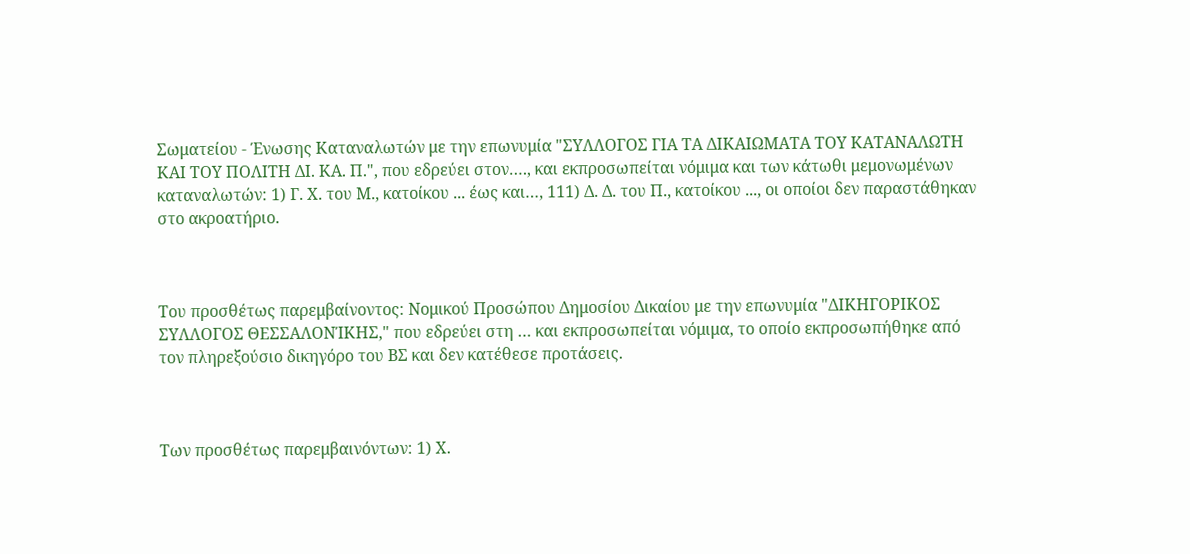Σωματείου - Ένωσης Καταναλωτών με την επωνυμία "ΣΥΛΛΟΓΟΣ ΓΙΑ ΤΑ ΔΙΚΑΙΩΜΑΤΑ ΤΟΥ ΚΑΤΑΝΑΛΩΤΗ ΚΑΙ ΤΟΥ ΠΟΛΙΤΗ ΔΙ. ΚΑ. Π.", που εδρεύει στον…., και εκπροσωπείται νόμιμα και των κάτωθι μεμονωμένων καταναλωτών: 1) Γ. Χ. του Μ., κατοίκου ... έως και…, 111) Δ. Δ. του Π., κατοίκου ..., οι οποίοι δεν παραστάθηκαν στο ακροατήριο.



Του προσθέτως παρεμβαίνοντος: Νομικού Προσώπου Δημοσίου Δικαίου με την επωνυμία "ΔΙΚΗΓΟΡΙΚΟΣ ΣΥΛΛΟΓΟΣ ΘΕΣΣΑΛΟΝΊΚΗΣ," που εδρεύει στη … και εκπροσωπείται νόμιμα, το οποίο εκπροσωπήθηκε από τον πληρεξούσιο δικηγόρο του ΒΣ και δεν κατέθεσε προτάσεις.



Των προσθέτως παρεμβαινόντων: 1) Χ.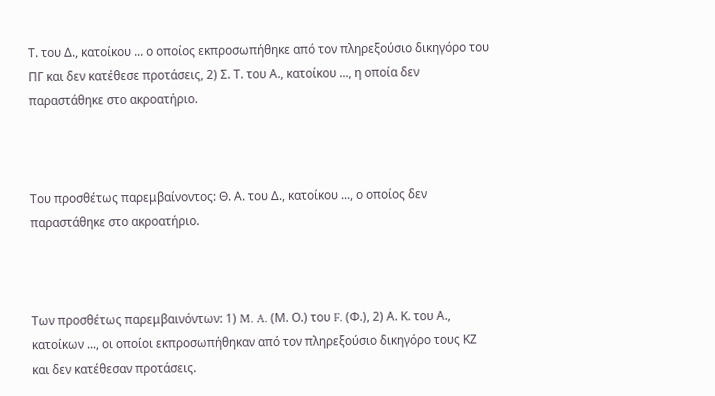Τ. του Δ., κατοίκου ... ο οποίος εκπροσωπήθηκε από τον πληρεξούσιο δικηγόρο του ΠΓ και δεν κατέθεσε προτάσεις, 2) Σ. Τ. του Α., κατοίκου ..., η οποία δεν παραστάθηκε στο ακροατήριο.



Του προσθέτως παρεμβαίνοντος: Θ. Α. του Δ., κατοίκου ..., ο οποίος δεν παραστάθηκε στο ακροατήριο.



Των προσθέτως παρεμβαινόντων: 1) M. A. (Μ. Ο.) του F. (Φ.), 2) Α. Κ. του Α., κατοίκων ..., οι οποίοι εκπροσωπήθηκαν από τον πληρεξούσιο δικηγόρο τους ΚΖ και δεν κατέθεσαν προτάσεις.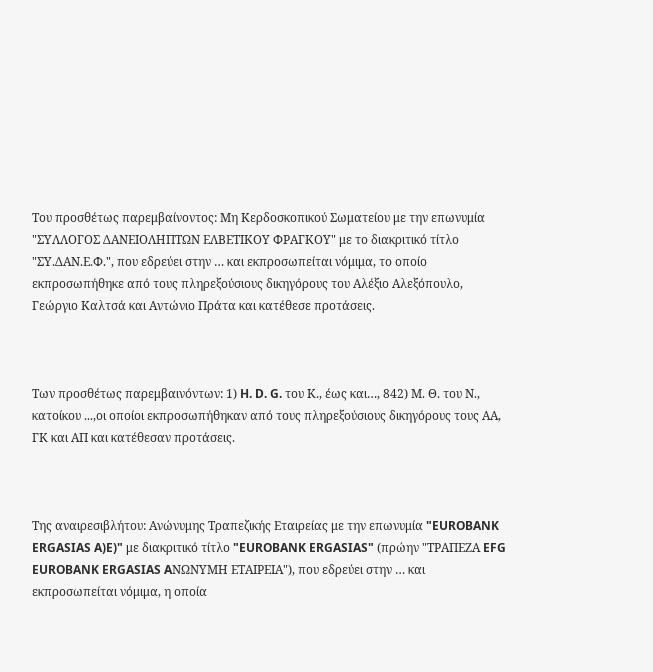Του προσθέτως παρεμβαίνοντος: Μη Κερδοσκοπικού Σωματείου με την επωνυμία "ΣΥΛΛΟΓΟΣ ΔΑΝΕΙΟΛΗΠΤΩΝ ΕΛΒΕΤΙΚΟΥ ΦΡΑΓΚΟΥ" με το διακριτικό τίτλο "ΣΥ.ΔΑΝ.Ε.Φ.", που εδρεύει στην … και εκπροσωπείται νόμιμα, το οποίο εκπροσωπήθηκε από τους πληρεξούσιους δικηγόρους του Αλέξιο Αλεξόπουλο, Γεώργιο Καλτσά και Αντώνιο Πράτα και κατέθεσε προτάσεις.



Των προσθέτως παρεμβαινόντων: 1) H. D. G. του Κ., έως και…, 842) Μ. Θ. του Ν., κατοίκου ...,οι οποίοι εκπροσωπήθηκαν από τους πληρεξούσιους δικηγόρους τους ΑΑ, ΓΚ και ΑΠ και κατέθεσαν προτάσεις.



Της αναιρεσιβλήτου: Ανώνυμης Τραπεζικής Εταιρείας με την επωνυμία "EUROBANK ERGASIAS A)E)" με διακριτικό τίτλο "EUROBANK ERGASIAS" (πρώην "ΤΡΑΠΕΖΑ EFG EUROBANK ERGASIAS AΝΩΝΥΜΗ EΤΑΙΡΕΙΑ"), που εδρεύει στην … και εκπροσωπείται νόμιμα, η οποία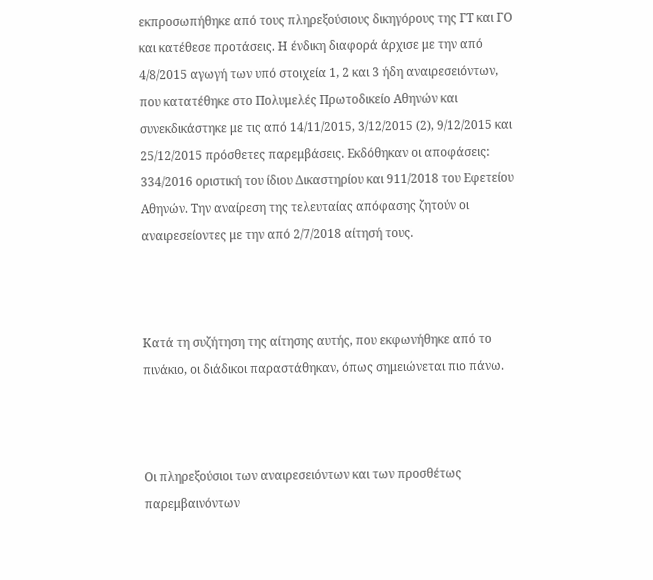εκπροσωπήθηκε από τους πληρεξούσιους δικηγόρους της ΓΤ και ΓΟ και κατέθεσε προτάσεις. Η ένδικη διαφορά άρχισε με την από 4/8/2015 αγωγή των υπό στοιχεία 1, 2 και 3 ήδη αναιρεσειόντων, που κατατέθηκε στο Πολυμελές Πρωτοδικείο Αθηνών και συνεκδικάστηκε με τις από 14/11/2015, 3/12/2015 (2), 9/12/2015 και 25/12/2015 πρόσθετες παρεμβάσεις. Εκδόθηκαν οι αποφάσεις: 334/2016 οριστική του ίδιου Δικαστηρίου και 911/2018 του Εφετείου Αθηνών. Την αναίρεση της τελευταίας απόφασης ζητούν οι αναιρεσείοντες με την από 2/7/2018 αίτησή τους.



Κατά τη συζήτηση της αίτησης αυτής, που εκφωνήθηκε από το πινάκιο, οι διάδικοι παραστάθηκαν, όπως σημειώνεται πιο πάνω.



Οι πληρεξούσιοι των αναιρεσειόντων και των προσθέτως παρεμβαινόντων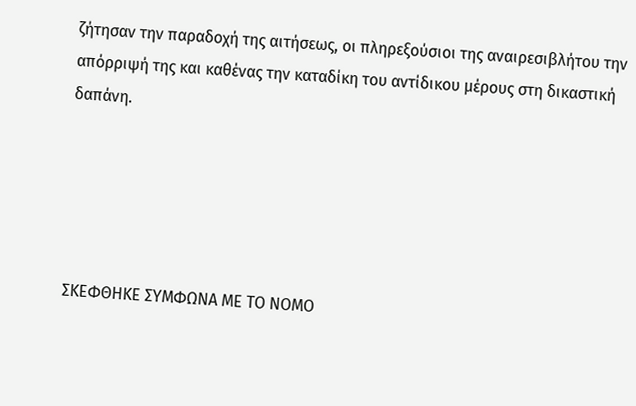ζήτησαν την παραδοχή της αιτήσεως, οι πληρεξούσιοι της αναιρεσιβλήτου την απόρριψή της και καθένας την καταδίκη του αντίδικου μέρους στη δικαστική δαπάνη.





ΣΚΕΦΘΗΚΕ ΣΥΜΦΩΝΑ ΜΕ ΤΟ ΝΟΜΟ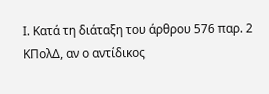Ι. Κατά τη διάταξη του άρθρου 576 παρ. 2 ΚΠολΔ, αν ο αντίδικος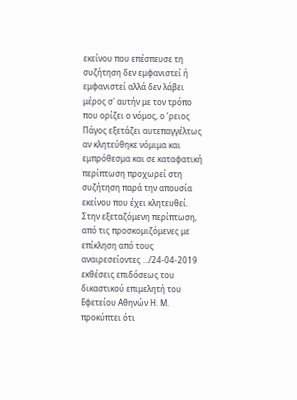εκείνου που επέσπευσε τη συζήτηση δεν εμφανιστεί ή εμφανιστεί αλλά δεν λάβει μέρος σ' αυτήν με τον τρόπο που ορίζει ο νόμος, ο ʼρειος Πάγος εξετάζει αυτεπαγγέλτως αν κλητεύθηκε νόμιμα και εμπρόθεσμα και σε καταφατική περίπτωση προχωρεί στη συζήτηση παρά την απουσία εκείνου που έχει κλητευθεί. Στην εξεταζόμενη περίπτωση, από τις προσκομιζόμενες με επίκληση από τους αναιρεσείοντες .../24-04-2019 εκθέσεις επιδόσεως του δικαστικού επιμελητή του Εφετείου Αθηνών Η. Μ. προκύπτει ότι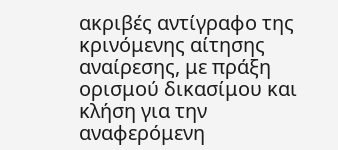ακριβές αντίγραφο της κρινόμενης αίτησης αναίρεσης, με πράξη ορισμού δικασίμου και κλήση για την αναφερόμενη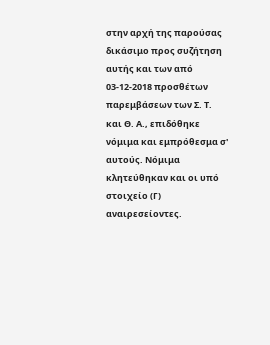στην αρχή της παρούσας δικάσιμο προς συζήτηση αυτής και των από 03-12-2018 προσθέτων παρεμβάσεων των Σ. Τ. και Θ. Α., επιδόθηκε νόμιμα και εμπρόθεσμα σ' αυτούς. Νόμιμα κλητεύθηκαν και οι υπό στοιχείο (Γ) αναιρεσείοντες.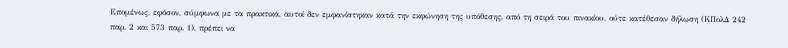Επομένως, εφόσον, σύμφωνα με τα πρακτικά, αυτοί δεν εμφανίστηκαν κατά την εκφώνηση της υπόθεσης, από τη σειρά του πινακίου, ούτε κατέθεσαν δήλωση (ΚΠολΔ 242 παρ. 2 και 573 παρ. 1), πρέπει να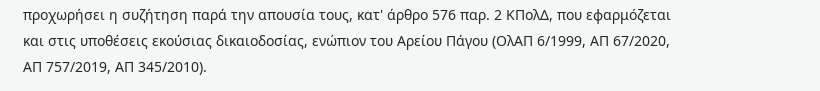προχωρήσει η συζήτηση παρά την απουσία τους, κατ' άρθρο 576 παρ. 2 ΚΠολΔ, που εφαρμόζεται και στις υποθέσεις εκούσιας δικαιοδοσίας, ενώπιον του Αρείου Πάγου (ΟλΑΠ 6/1999, ΑΠ 67/2020, ΑΠ 757/2019, ΑΠ 345/2010).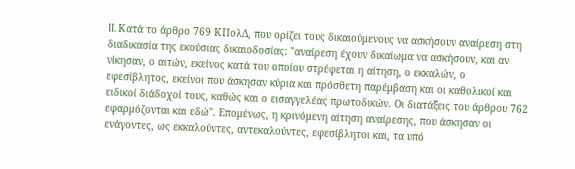II. Κατά το άρθρο 769 ΚΠολΔ, που ορίζει τους δικαιούμενους να ασκήσουν αναίρεση στη διαδικασία της εκούσιας δικαιοδοσίας: "αναίρεση έχουν δικαίωμα να ασκήσουν, και αν νίκησαν, ο αιτών, εκείνος κατά του οποίου στρέφεται η αίτηση, ο εκκαλών, ο εφεσίβλητος, εκείνοι που άσκησαν κύρια και πρόσθετη παρέμβαση και οι καθολικοί και ειδικοί διάδοχοί τους, καθώς και ο εισαγγελέας πρωτοδικών. Οι διατάξεις του άρθρου 762 εφαρμόζονται και εδώ". Επομένως, η κρινόμενη αίτηση αναίρεσης, που άσκησαν οι ενάγοντες, ως εκκαλούντες, αντεκαλούντες, εφεσίβλητοι και, τα υπό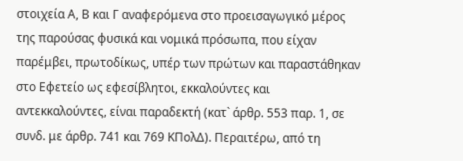στοιχεία Α, Β και Γ αναφερόμενα στο προεισαγωγικό μέρος της παρούσας φυσικά και νομικά πρόσωπα, που είχαν παρέμβει, πρωτοδίκως, υπέρ των πρώτων και παραστάθηκαν στο Εφετείο ως εφεσίβλητοι, εκκαλούντες και αντεκκαλούντες, είναι παραδεκτή (κατ` άρθρ. 553 παρ. 1, σε συνδ. με άρθρ. 741 και 769 ΚΠολΔ). Περαιτέρω, από τη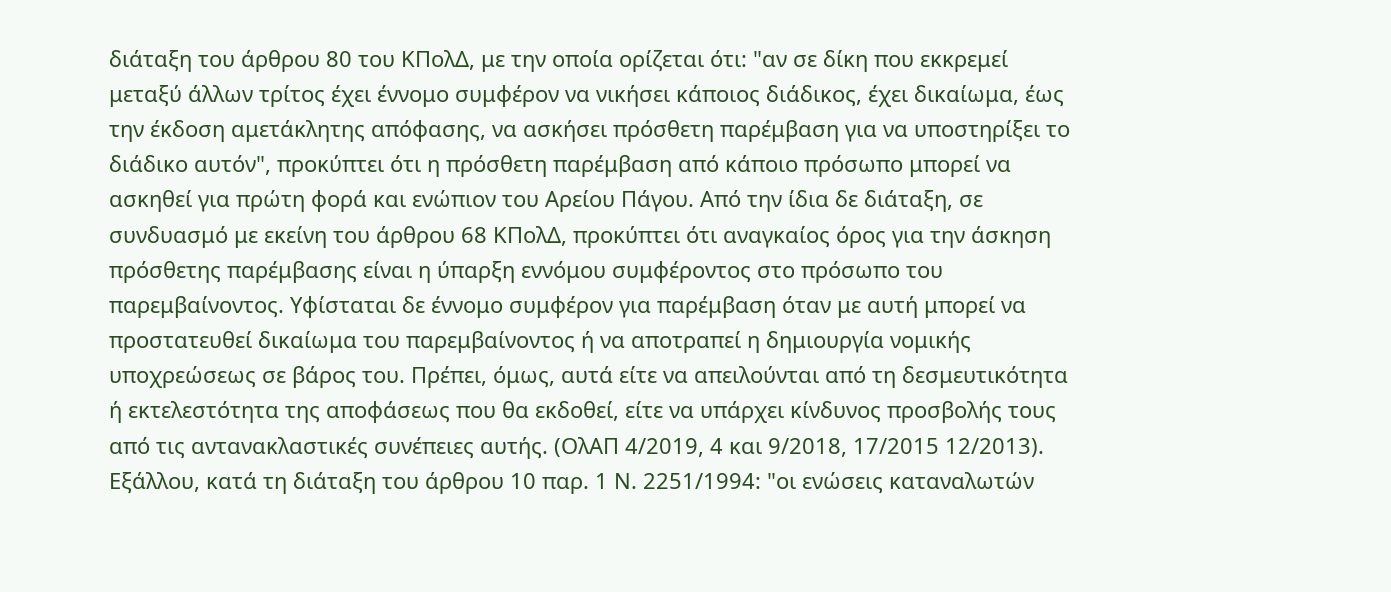διάταξη του άρθρου 80 του ΚΠολΔ, με την οποία ορίζεται ότι: "αν σε δίκη που εκκρεμεί μεταξύ άλλων τρίτος έχει έννομο συμφέρον να νικήσει κάποιος διάδικος, έχει δικαίωμα, έως την έκδοση αμετάκλητης απόφασης, να ασκήσει πρόσθετη παρέμβαση για να υποστηρίξει το διάδικο αυτόν", προκύπτει ότι η πρόσθετη παρέμβαση από κάποιο πρόσωπο μπορεί να ασκηθεί για πρώτη φορά και ενώπιον του Αρείου Πάγου. Από την ίδια δε διάταξη, σε συνδυασμό με εκείνη του άρθρου 68 ΚΠολΔ, προκύπτει ότι αναγκαίος όρος για την άσκηση πρόσθετης παρέμβασης είναι η ύπαρξη εννόμου συμφέροντος στο πρόσωπο του παρεμβαίνοντος. Υφίσταται δε έννομο συμφέρον για παρέμβαση όταν με αυτή μπορεί να προστατευθεί δικαίωμα του παρεμβαίνοντος ή να αποτραπεί η δημιουργία νομικής υποχρεώσεως σε βάρος του. Πρέπει, όμως, αυτά είτε να απειλούνται από τη δεσμευτικότητα ή εκτελεστότητα της αποφάσεως που θα εκδοθεί, είτε να υπάρχει κίνδυνος προσβολής τους από τις αντανακλαστικές συνέπειες αυτής. (ΟλΑΠ 4/2019, 4 και 9/2018, 17/2015 12/2013). Εξάλλου, κατά τη διάταξη του άρθρου 10 παρ. 1 Ν. 2251/1994: "οι ενώσεις καταναλωτών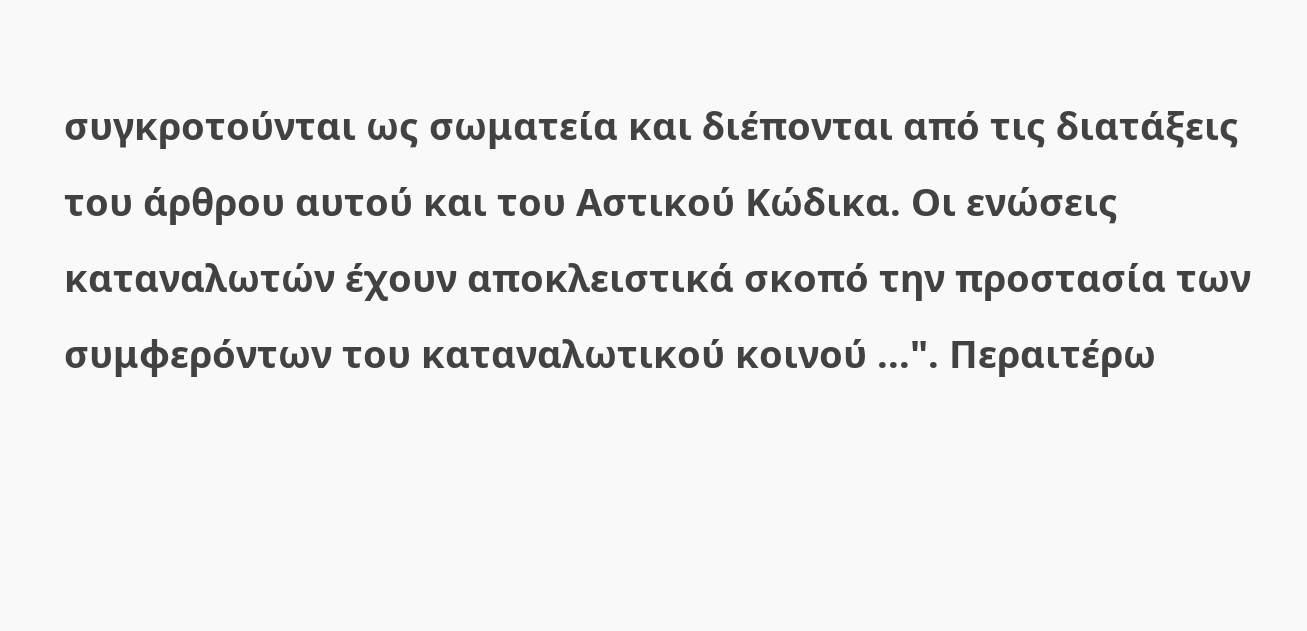συγκροτούνται ως σωματεία και διέπονται από τις διατάξεις του άρθρου αυτού και του Αστικού Κώδικα. Οι ενώσεις καταναλωτών έχουν αποκλειστικά σκοπό την προστασία των συμφερόντων του καταναλωτικού κοινού ...". Περαιτέρω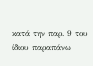κατά την παρ. 9 του ίδιου παραπάνω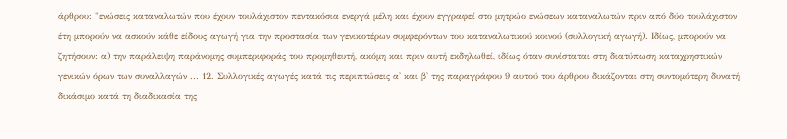άρθρου: "ενώσεις καταναλωτών που έχουν τουλάχιστον πεντακόσια ενεργά μέλη και έχουν εγγραφεί στο μητρώο ενώσεων καταναλωτών πριν από δύο τουλάχιστον έτη μπορούν να ασκούν κάθε είδους αγωγή για την προστασία των γενικοτέρων συμφερόντων του καταναλωτικού κοινού (συλλογική αγωγή). Ιδίως, μπορούν να ζητήσουν: α) την παράλειψη παράνομης συμπεριφοράς του προμηθευτή, ακόμη και πριν αυτή εκδηλωθεί, ιδίως όταν συνίσταται στη διατύπωση καταχρηστικών γενικών όρων των συναλλαγών ... 12. Συλλογικές αγωγές κατά τις περιπτώσεις α' και β' της παραγράφου 9 αυτού του άρθρου δικάζονται στη συντομότερη δυνατή δικάσιμο κατά τη διαδικασία της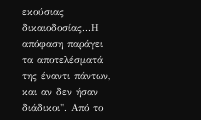εκούσιας δικαιοδοσίας...Η απόφαση παράγει τα αποτελέσματά της έναντι πάντων, και αν δεν ήσαν διάδικοι". Από το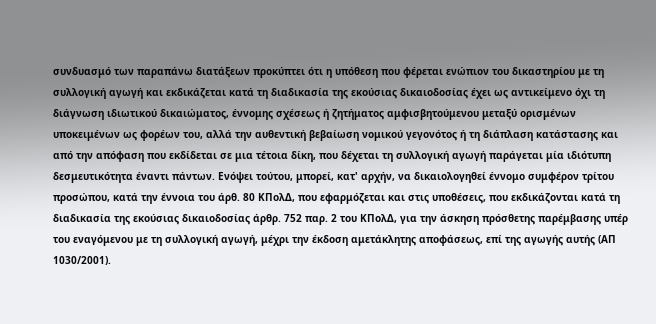συνδυασμό των παραπάνω διατάξεων προκύπτει ότι η υπόθεση που φέρεται ενώπιον του δικαστηρίου με τη συλλογική αγωγή και εκδικάζεται κατά τη διαδικασία της εκούσιας δικαιοδοσίας έχει ως αντικείμενο όχι τη διάγνωση ιδιωτικού δικαιώματος, έννομης σχέσεως ή ζητήματος αμφισβητούμενου μεταξύ ορισμένων υποκειμένων ως φορέων του, αλλά την αυθεντική βεβαίωση νομικού γεγονότος ή τη διάπλαση κατάστασης και από την απόφαση που εκδίδεται σε μια τέτοια δίκη, που δέχεται τη συλλογική αγωγή παράγεται μία ιδιότυπη δεσμευτικότητα έναντι πάντων. Ενόψει τούτου, μπορεί, κατ' αρχήν, να δικαιολογηθεί έννομο συμφέρον τρίτου προσώπου, κατά την έννοια του άρθ. 80 ΚΠολΔ, που εφαρμόζεται και στις υποθέσεις, που εκδικάζονται κατά τη διαδικασία της εκούσιας δικαιοδοσίας άρθρ. 752 παρ. 2 του ΚΠολΔ, για την άσκηση πρόσθετης παρέμβασης υπέρ του εναγόμενου με τη συλλογική αγωγή, μέχρι την έκδοση αμετάκλητης αποφάσεως, επί της αγωγής αυτής (ΑΠ 1030/2001).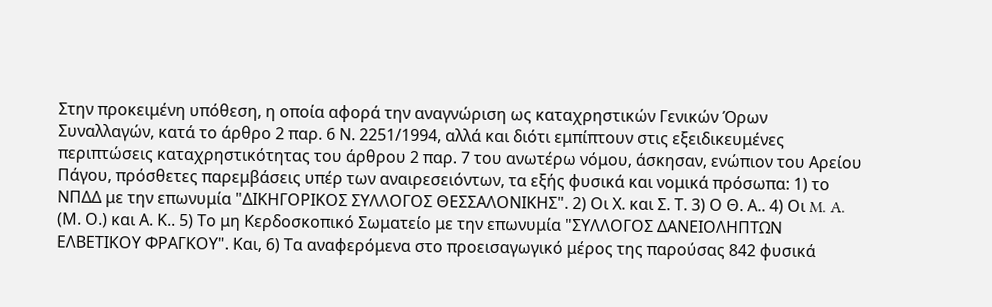Στην προκειμένη υπόθεση, η οποία αφορά την αναγνώριση ως καταχρηστικών Γενικών Όρων Συναλλαγών, κατά το άρθρο 2 παρ. 6 Ν. 2251/1994, αλλά και διότι εμπίπτουν στις εξειδικευμένες περιπτώσεις καταχρηστικότητας του άρθρου 2 παρ. 7 του ανωτέρω νόμου, άσκησαν, ενώπιον του Αρείου Πάγου, πρόσθετες παρεμβάσεις υπέρ των αναιρεσειόντων, τα εξής φυσικά και νομικά πρόσωπα: 1) το ΝΠΔΔ με την επωνυμία "ΔΙΚΗΓΟΡΙΚΟΣ ΣΥΛΛΟΓΟΣ ΘΕΣΣΑΛΟΝΙΚΗΣ". 2) Οι Χ. και Σ. Τ. 3) Ο Θ. Α.. 4) Οι M. A. (Μ. Ο.) και Α. Κ.. 5) Το μη Κερδοσκοπικό Σωματείο με την επωνυμία "ΣΥΛΛΟΓΟΣ ΔΑΝΕΙΟΛΗΠΤΩΝ ΕΛΒΕΤΙΚΟΥ ΦΡΑΓΚΟΥ". Και, 6) Τα αναφερόμενα στο προεισαγωγικό μέρος της παρούσας 842 φυσικά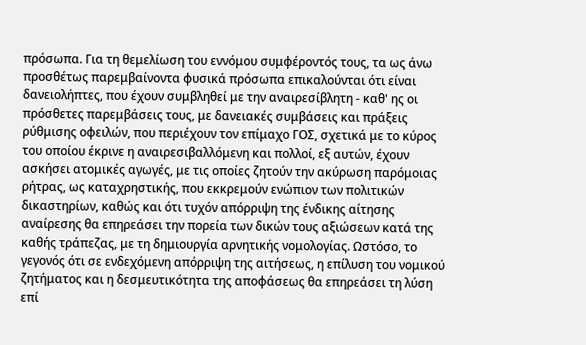πρόσωπα. Για τη θεμελίωση του εννόμου συμφέροντός τους, τα ως άνω προσθέτως παρεμβαίνοντα φυσικά πρόσωπα επικαλούνται ότι είναι δανειολήπτες, που έχουν συμβληθεί με την αναιρεσίβλητη - καθ' ης οι πρόσθετες παρεμβάσεις τους, με δανειακές συμβάσεις και πράξεις ρύθμισης οφειλών, που περιέχουν τον επίμαχο ΓΟΣ, σχετικά με το κύρος του οποίου έκρινε η αναιρεσιβαλλόμενη και πολλοί, εξ αυτών, έχουν ασκήσει ατομικές αγωγές, με τις οποίες ζητούν την ακύρωση παρόμοιας ρήτρας, ως καταχρηστικής, που εκκρεμούν ενώπιον των πολιτικών δικαστηρίων, καθώς και ότι τυχόν απόρριψη της ένδικης αίτησης αναίρεσης θα επηρεάσει την πορεία των δικών τους αξιώσεων κατά της καθής τράπεζας, με τη δημιουργία αρνητικής νομολογίας. Ωστόσο, το γεγονός ότι σε ενδεχόμενη απόρριψη της αιτήσεως, η επίλυση του νομικού ζητήματος και η δεσμευτικότητα της αποφάσεως θα επηρεάσει τη λύση επί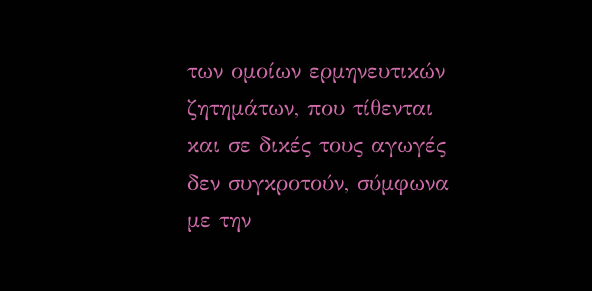των ομοίων ερμηνευτικών ζητημάτων, που τίθενται και σε δικές τους αγωγές δεν συγκροτούν, σύμφωνα με την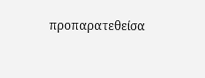προπαρατεθείσα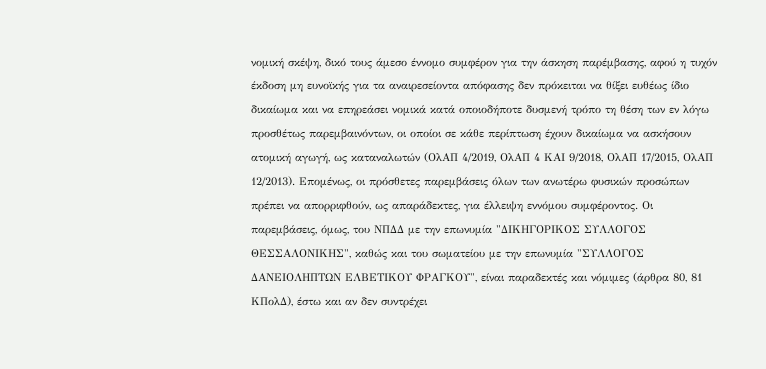νομική σκέψη, δικό τους άμεσο έννομο συμφέρον για την άσκηση παρέμβασης, αφού η τυχόν έκδοση μη ευνοϊκής για τα αναιρεσείοντα απόφασης δεν πρόκειται να θίξει ευθέως ίδιο δικαίωμα και να επηρεάσει νομικά κατά οποιοδήποτε δυσμενή τρόπο τη θέση των εν λόγω προσθέτως παρεμβαινόντων, οι οποίοι σε κάθε περίπτωση έχουν δικαίωμα να ασκήσουν ατομική αγωγή, ως καταναλωτών (ΟλΑΠ 4/2019, ΟλΑΠ 4 ΚΑΙ 9/2018, ΟλΑΠ 17/2015, ΟλΑΠ 12/2013). Επομένως, οι πρόσθετες παρεμβάσεις όλων των ανωτέρω φυσικών προσώπων πρέπει να απορριφθούν, ως απαράδεκτες, για έλλειψη εννόμου συμφέροντος. Οι παρεμβάσεις, όμως, του ΝΠΔΔ με την επωνυμία "ΔΙΚΗΓΟΡΙΚΟΣ ΣΥΛΛΟΓΟΣ ΘΕΣΣΑΛΟΝΙΚΗΣ", καθώς και του σωματείου με την επωνυμία "ΣΥΛΛΟΓΟΣ ΔΑΝΕΙΟΛΗΠΤΩΝ ΕΛΒΕΤΙΚΟΥ ΦΡΑΓΚΟΥ", είναι παραδεκτές και νόμιμες (άρθρα 80, 81 ΚΠολΔ), έστω και αν δεν συντρέχει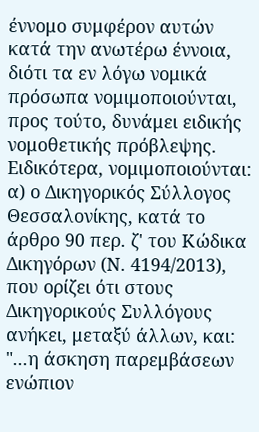έννομο συμφέρον αυτών κατά την ανωτέρω έννοια, διότι τα εν λόγω νομικά πρόσωπα νομιμοποιούνται, προς τούτο, δυνάμει ειδικής νομοθετικής πρόβλεψης. Ειδικότερα, νομιμοποιούνται: α) ο Δικηγορικός Σύλλογος Θεσσαλονίκης, κατά το άρθρο 90 περ. ζ' του Κώδικα Δικηγόρων (Ν. 4194/2013), που ορίζει ότι στους Δικηγορικούς Συλλόγους ανήκει, μεταξύ άλλων, και: "...η άσκηση παρεμβάσεων ενώπιον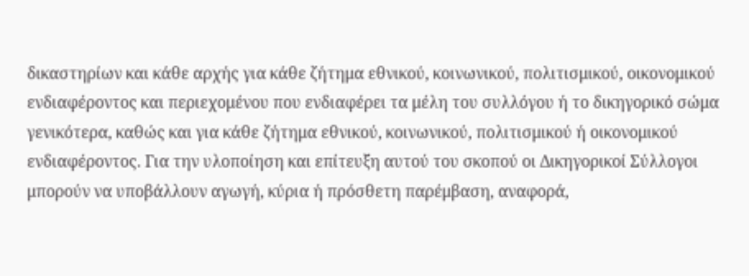δικαστηρίων και κάθε αρχής για κάθε ζήτημα εθνικού, κοινωνικού, πολιτισμικού, οικονομικού ενδιαφέροντος και περιεχομένου που ενδιαφέρει τα μέλη του συλλόγου ή το δικηγορικό σώμα γενικότερα, καθώς και για κάθε ζήτημα εθνικού, κοινωνικού, πολιτισμικού ή οικονομικού ενδιαφέροντος. Για την υλοποίηση και επίτευξη αυτού του σκοπού οι Δικηγορικοί Σύλλογοι μπορούν να υποβάλλουν αγωγή, κύρια ή πρόσθετη παρέμβαση, αναφορά,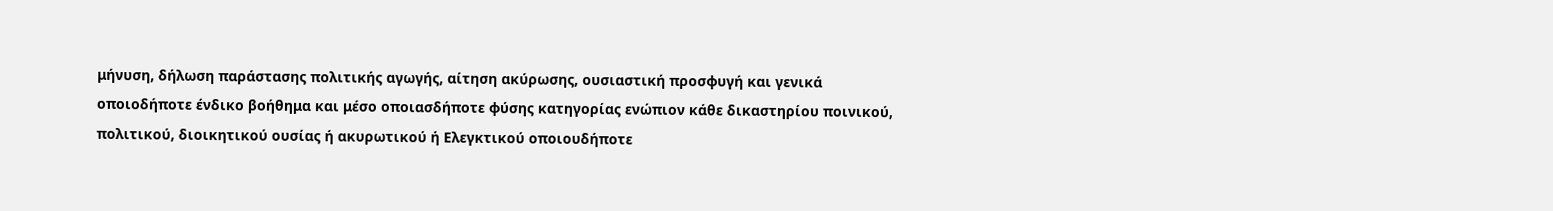μήνυση, δήλωση παράστασης πολιτικής αγωγής, αίτηση ακύρωσης, ουσιαστική προσφυγή και γενικά οποιοδήποτε ένδικο βοήθημα και μέσο οποιασδήποτε φύσης κατηγορίας ενώπιον κάθε δικαστηρίου ποινικού, πολιτικού, διοικητικού ουσίας ή ακυρωτικού ή Ελεγκτικού οποιουδήποτε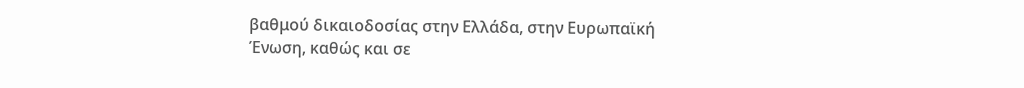βαθμού δικαιοδοσίας στην Ελλάδα, στην Ευρωπαϊκή Ένωση, καθώς και σε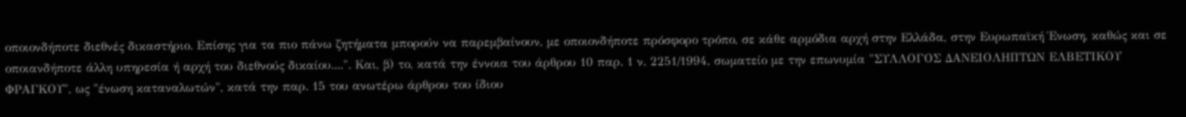οποιονδήποτε διεθνές δικαστήριο. Επίσης για τα πιο πάνω ζητήματα μπορούν να παρεμβαίνουν, με οποιονδήποτε πρόσφορο τρόπο, σε κάθε αρμόδια αρχή στην Ελλάδα, στην Ευρωπαϊκή Ένωση, καθώς και σε οποιανδήποτε άλλη υπηρεσία ή αρχή του διεθνούς δικαίου....". Και, β) το, κατά την έννοια του άρθρου 10 παρ. 1 ν. 2251/1994, σωματείο με την επωνυμία "ΣΥΛΛΟΓΟΣ ΔΑΝΕΙΟΛΗΠΤΩΝ ΕΛΒΕΤΙΚΟΥ ΦΡΑΓΚΟΥ", ως "ένωση καταναλωτών", κατά την παρ. 15 του ανωτέρω άρθρου του ίδιου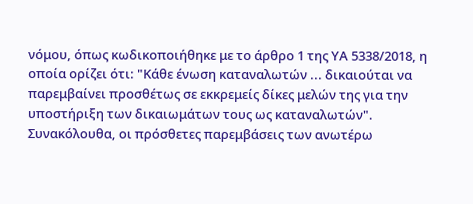νόμου, όπως κωδικοποιήθηκε με το άρθρο 1 της ΥΑ 5338/2018, η οποία ορίζει ότι: "Κάθε ένωση καταναλωτών ... δικαιούται να παρεμβαίνει προσθέτως σε εκκρεμείς δίκες μελών της για την υποστήριξη των δικαιωμάτων τους ως καταναλωτών". Συνακόλουθα, οι πρόσθετες παρεμβάσεις των ανωτέρω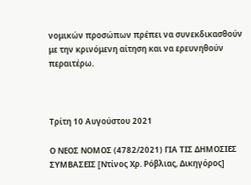νομικών προσώπων πρέπει να συνεκδικασθούν με την κρινόμενη αίτηση και να ερευνηθούν περαιτέρω.



Τρίτη 10 Αυγούστου 2021

Ο ΝΕΟΣ ΝΟΜΟΣ (4782/2021) ΓΙΑ ΤΙΣ ΔΗΜΟΣΙΕΣ ΣΥΜΒΑΣΕΙΣ [Ντίνος Χρ. Ρόβλιας, Δικηγόρος]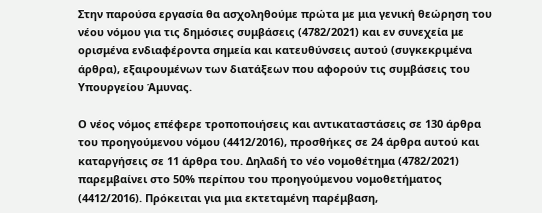Στην παρούσα εργασία θα ασχοληθούμε πρώτα με μια γενική θεώρηση του νέου νόμου για τις δημόσιες συμβάσεις (4782/2021) και εν συνεχεία με ορισμένα ενδιαφέροντα σημεία και κατευθύνσεις αυτού (συγκεκριμένα άρθρα), εξαιρουμένων των διατάξεων που αφορούν τις συμβάσεις του Υπουργείου Άμυνας.

Ο νέος νόμος επέφερε τροποποιήσεις και αντικαταστάσεις σε 130 άρθρα του προηγούμενου νόμου (4412/2016), προσθήκες σε 24 άρθρα αυτού και  καταργήσεις σε 11 άρθρα του. Δηλαδή το νέο νομοθέτημα (4782/2021) παρεμβαίνει στο 50% περίπου του προηγούμενου νομοθετήματος (4412/2016). Πρόκειται για μια εκτεταμένη παρέμβαση,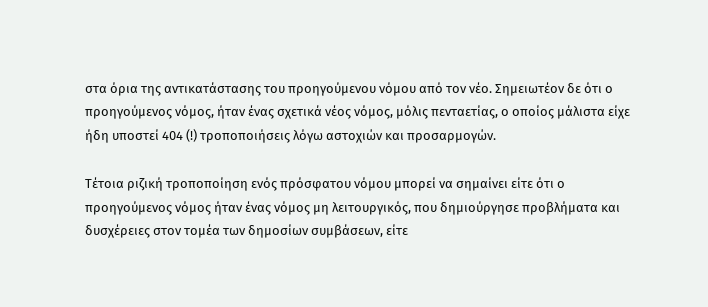στα όρια της αντικατάστασης του προηγούμενου νόμου από τον νέο. Σημειωτέον δε ότι ο προηγούμενος νόμος, ήταν ένας σχετικά νέος νόμος, μόλις πενταετίας, ο οποίος μάλιστα είχε ήδη υποστεί 404 (!) τροποποιήσεις λόγω αστοχιών και προσαρμογών.

Τέτοια ριζική τροποποίηση ενός πρόσφατου νόμου μπορεί να σημαίνει είτε ότι ο προηγούμενος νόμος ήταν ένας νόμος μη λειτουργικός, που δημιούργησε προβλήματα και δυσχέρειες στον τομέα των δημοσίων συμβάσεων, είτε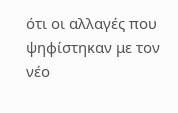ότι οι αλλαγές που ψηφίστηκαν με τον νέο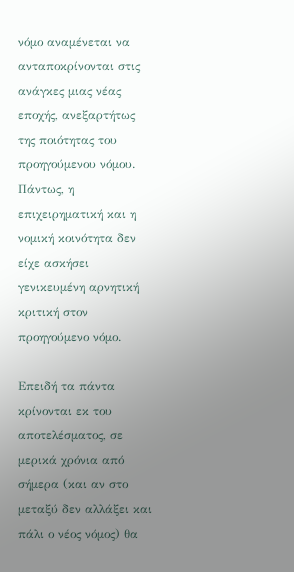νόμο αναμένεται να ανταποκρίνονται στις ανάγκες μιας νέας εποχής, ανεξαρτήτως της ποιότητας του προηγούμενου νόμου. Πάντως, η επιχειρηματική και η νομική κοινότητα δεν είχε ασκήσει γενικευμένη αρνητική κριτική στον προηγούμενο νόμο.

Επειδή τα πάντα κρίνονται εκ του αποτελέσματος, σε μερικά χρόνια από σήμερα (και αν στο μεταξύ δεν αλλάξει και πάλι ο νέος νόμος) θα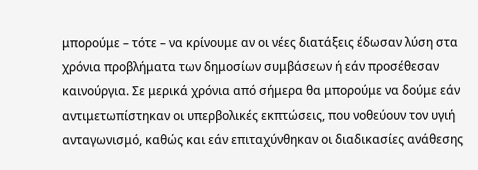μπορούμε – τότε – να κρίνουμε αν οι νέες διατάξεις έδωσαν λύση στα χρόνια προβλήματα των δημοσίων συμβάσεων ή εάν προσέθεσαν καινούργια. Σε μερικά χρόνια από σήμερα θα μπορούμε να δούμε εάν αντιμετωπίστηκαν οι υπερβολικές εκπτώσεις, που νοθεύουν τον υγιή ανταγωνισμό, καθώς και εάν επιταχύνθηκαν οι διαδικασίες ανάθεσης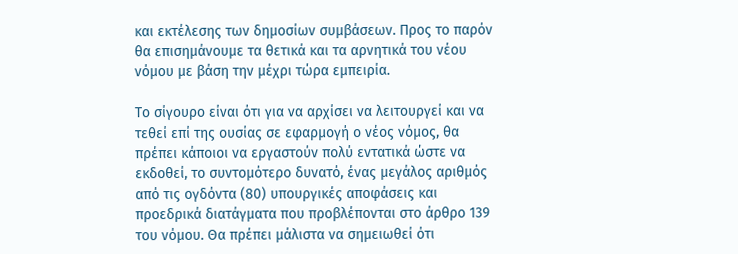και εκτέλεσης των δημοσίων συμβάσεων. Προς το παρόν θα επισημάνουμε τα θετικά και τα αρνητικά του νέου νόμου με βάση την μέχρι τώρα εμπειρία.

Το σίγουρο είναι ότι για να αρχίσει να λειτουργεί και να τεθεί επί της ουσίας σε εφαρμογή ο νέος νόμος, θα πρέπει κάποιοι να εργαστούν πολύ εντατικά ώστε να εκδοθεί, το συντομότερο δυνατό, ένας μεγάλος αριθμός από τις ογδόντα (80) υπουργικές αποφάσεις και προεδρικά διατάγματα που προβλέπονται στο άρθρο 139 του νόμου. Θα πρέπει μάλιστα να σημειωθεί ότι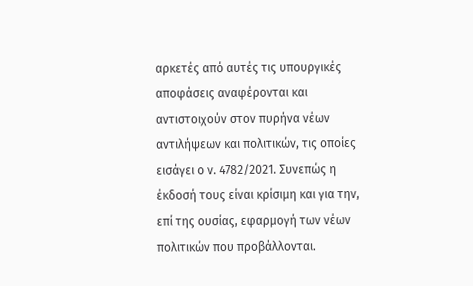αρκετές από αυτές τις υπουργικές αποφάσεις αναφέρονται και αντιστοιχούν στον πυρήνα νέων αντιλήψεων και πολιτικών, τις οποίες εισάγει ο ν. 4782/2021. Συνεπώς η έκδοσή τους είναι κρίσιμη και για την, επί της ουσίας, εφαρμογή των νέων πολιτικών που προβάλλονται.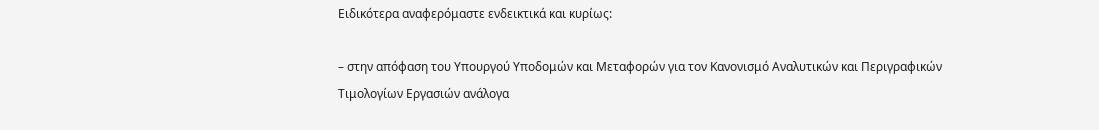Ειδικότερα αναφερόμαστε ενδεικτικά και κυρίως:

– στην απόφαση του Υπουργού Υποδομών και Μεταφορών για τον Κανονισμό Αναλυτικών και Περιγραφικών Τιμολογίων Εργασιών ανάλογα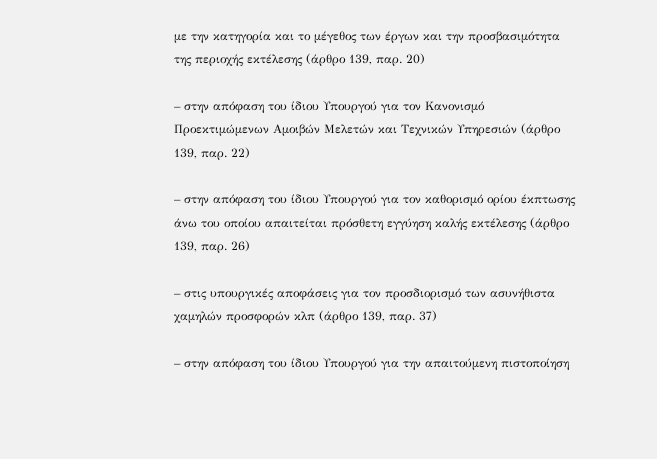με την κατηγορία και το μέγεθος των έργων και την προσβασιμότητα της περιοχής εκτέλεσης (άρθρο 139, παρ. 20)

– στην απόφαση του ίδιου Υπουργού για τον Κανονισμό Προεκτιμώμενων Αμοιβών Μελετών και Τεχνικών Υπηρεσιών (άρθρο 139, παρ. 22)

– στην απόφαση του ίδιου Υπουργού για τον καθορισμό ορίου έκπτωσης άνω του οποίου απαιτείται πρόσθετη εγγύηση καλής εκτέλεσης (άρθρο 139, παρ. 26)

– στις υπουργικές αποφάσεις για τον προσδιορισμό των ασυνήθιστα χαμηλών προσφορών κλπ (άρθρο 139, παρ. 37)

– στην απόφαση του ίδιου Υπουργού για την απαιτούμενη πιστοποίηση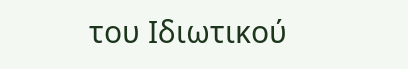του Ιδιωτικού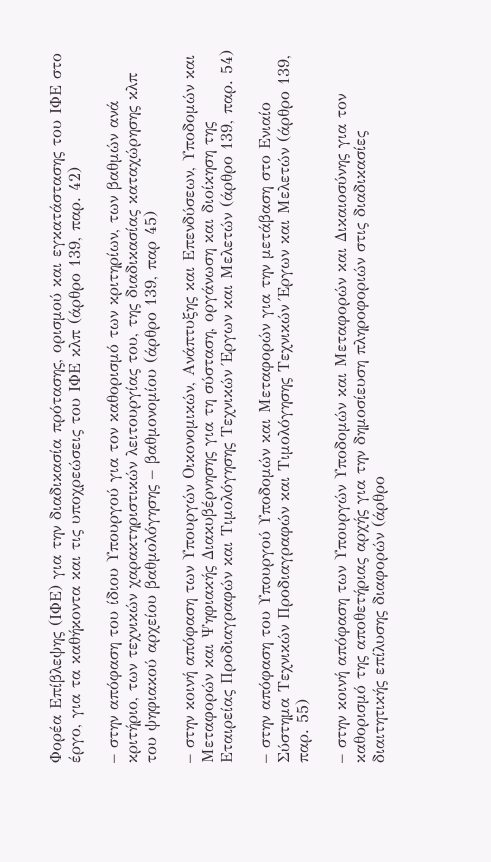Φορέα Επίβλεψης (ΙΦΕ) για την διαδικασία πρότασης, ορισμού και εγκατάστασης του ΙΦΕ στο έργο, για τα καθήκοντα και τις υποχρεώσεις του ΙΦΕ κλπ (άρθρο 139, παρ. 42)

– στην απόφαση του ίδιου Υπουργού για τον καθορισμό των κριτηρίων, των βαθμών ανά κριτήριο, των τεχνικών χαρακτηριστικών λειτουργίας του, της διαδικασίας καταχώρησης κλπ του ψηφιακού αρχείου βαθμολόγησης – βαθμονομίου (άρθρο 139, παρ 45)

– στην κοινή απόφαση των Υπουργών Οικονομικών, Ανάπτυξης και Επενδύσεων, Υποδομών και Μεταφορών και Ψηφιακής Διακυβέρνησης για τη σύσταση, οργάνωση και διοίκηση της Εταιρείας Προδιαγραφών και Τιμολόγησης Τεχνικών Έργων και Μελετών (άρθρο 139, παρ. 54)

– στην απόφαση του Υπουργού Υποδομών και Μεταφορών για την μετάβαση στο Ενιαίο Σύστημα Τεχνικών Προδιαγραφών και Τιμολόγησης Τεχνικών Έργων και Μελετών (άρθρο 139, παρ. 55)

– στην κοινή απόφαση των Υπουργών Υποδομών και Μεταφορών και Δικαιοσύνης για τον καθορισμό της αποθετήριας αρχής για την δημοσίευση πληροφοριών στις διαδικασίες διαιτητικής επίλυσης διαφορών (άρθρο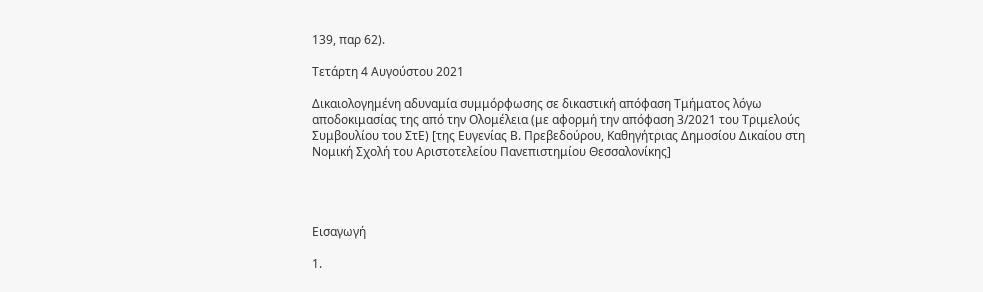139, παρ 62).

Τετάρτη 4 Αυγούστου 2021

Δικαιολογημένη αδυναμία συμμόρφωσης σε δικαστική απόφαση Τμήματος λόγω αποδοκιμασίας της από την Ολομέλεια (με αφορμή την απόφαση 3/2021 του Τριμελούς Συμβουλίου του ΣτΕ) [της Ευγενίας Β. Πρεβεδούρου, Kαθηγήτριας Δημοσίου Δικαίου στη Νομική Σχολή του Αριστοτελείου Πανεπιστημίου Θεσσαλονίκης]




Εισαγωγή

1.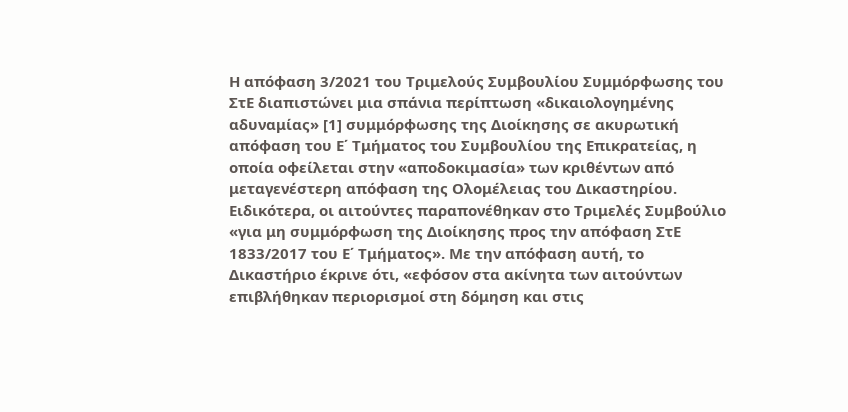Η απόφαση 3/2021 του Τριμελούς Συμβουλίου Συμμόρφωσης του ΣτΕ διαπιστώνει μια σπάνια περίπτωση «δικαιολογημένης αδυναμίας» [1] συμμόρφωσης της Διοίκησης σε ακυρωτική απόφαση του Ε΄ Τμήματος του Συμβουλίου της Επικρατείας, η οποία οφείλεται στην «αποδοκιμασία» των κριθέντων από μεταγενέστερη απόφαση της Ολομέλειας του Δικαστηρίου. Ειδικότερα, οι αιτούντες παραπονέθηκαν στο Τριμελές Συμβούλιο «για μη συμμόρφωση της Διοίκησης προς την απόφαση ΣτΕ 1833/2017 του Ε΄ Τμήματος». Mε την απόφαση αυτή, το Δικαστήριο έκρινε ότι, «εφόσον στα ακίνητα των αιτούντων επιβλήθηκαν περιορισμοί στη δόμηση και στις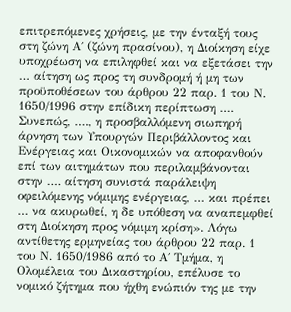επιτρεπόμενες χρήσεις, με την ένταξή τους στη ζώνη Α΄ (ζώνη πρασίνου), η Διοίκηση είχε υποχρέωση να επιληφθεί και να εξετάσει την … αίτηση ως προς τη συνδρομή ή μη των προϋποθέσεων του άρθρου 22 παρ. 1 του Ν. 1650/1996 στην επίδικη περίπτωση …. Συνεπώς, …., η προσβαλλόμενη σιωπηρή άρνηση των Υπουργών Περιβάλλοντος και Ενέργειας και Οικονομικών να αποφανθούν επί των αιτημάτων που περιλαμβάνονται στην …. αίτηση συνιστά παράλειψη οφειλόμενης νόμιμης ενέργειας, … και πρέπει … να ακυρωθεί, η δε υπόθεση να αναπεμφθεί στη Διοίκηση προς νόμιμη κρίση». Λόγω αντίθετης ερμηνείας του άρθρου 22 παρ. 1 του Ν. 1650/1986 από το Α΄ Τμήμα, η Ολομέλεια του Δικαστηρίου, επέλυσε το νομικό ζήτημα που ήχθη ενώπιόν της με την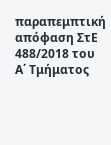παραπεμπτική απόφαση ΣτΕ 488/2018 του Α΄ Τμήματος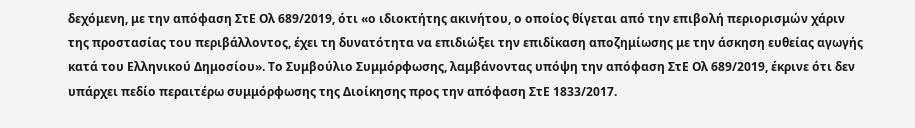δεχόμενη, με την απόφαση ΣτΕ Ολ 689/2019, ότι «ο ιδιοκτήτης ακινήτου, ο οποίος θίγεται από την επιβολή περιορισμών χάριν της προστασίας του περιβάλλοντος, έχει τη δυνατότητα να επιδιώξει την επιδίκαση αποζημίωσης με την άσκηση ευθείας αγωγής κατά του Ελληνικού Δημοσίου». Το Συμβούλιο Συμμόρφωσης, λαμβάνοντας υπόψη την απόφαση ΣτΕ Ολ 689/2019, έκρινε ότι δεν υπάρχει πεδίο περαιτέρω συμμόρφωσης της Διοίκησης προς την απόφαση ΣτΕ 1833/2017.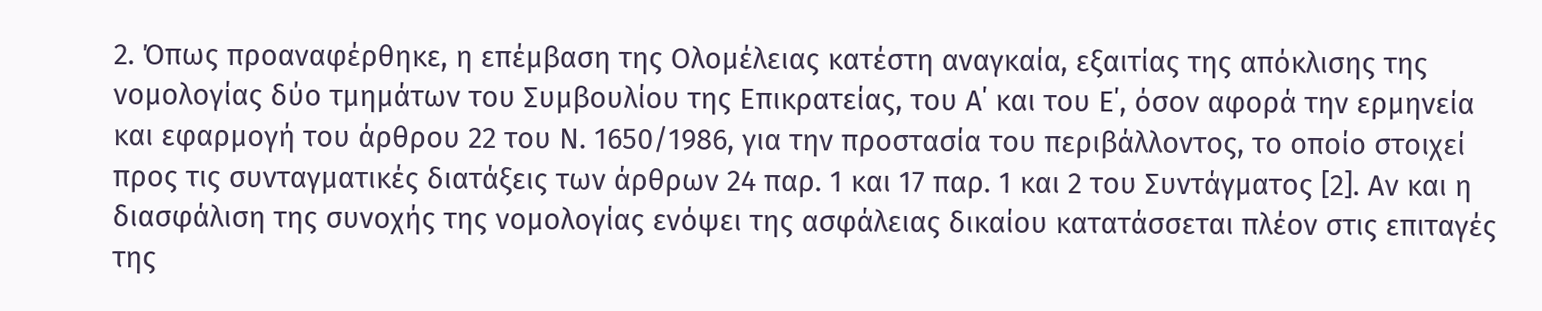2. Όπως προαναφέρθηκε, η επέμβαση της Ολομέλειας κατέστη αναγκαία, εξαιτίας της απόκλισης της νομολογίας δύο τμημάτων του Συμβουλίου της Επικρατείας, του Α΄ και του Ε΄, όσον αφορά την ερμηνεία και εφαρμογή του άρθρου 22 του Ν. 1650/1986, για την προστασία του περιβάλλοντος, το οποίο στοιχεί προς τις συνταγματικές διατάξεις των άρθρων 24 παρ. 1 και 17 παρ. 1 και 2 του Συντάγματος [2]. Αν και η διασφάλιση της συνοχής της νομολογίας ενόψει της ασφάλειας δικαίου κατατάσσεται πλέον στις επιταγές της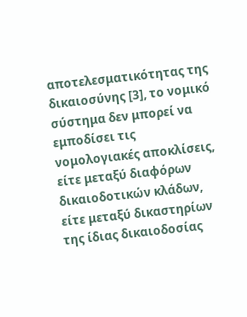αποτελεσματικότητας της δικαιοσύνης [3], το νομικό σύστημα δεν μπορεί να εμποδίσει τις νομολογιακές αποκλίσεις, είτε μεταξύ διαφόρων δικαιοδοτικών κλάδων, είτε μεταξύ δικαστηρίων της ίδιας δικαιοδοσίας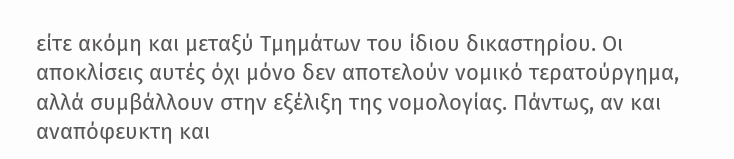είτε ακόμη και μεταξύ Τμημάτων του ίδιου δικαστηρίου. Οι αποκλίσεις αυτές όχι μόνο δεν αποτελούν νομικό τερατούργημα, αλλά συμβάλλουν στην εξέλιξη της νομολογίας. Πάντως, αν και αναπόφευκτη και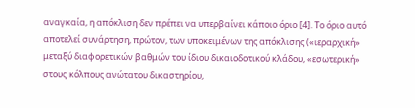αναγκαία, η απόκλιση δεν πρέπει να υπερβαίνει κάποιο όριο [4]. Το όριο αυτό αποτελεί συνάρτηση, πρώτον, των υποκειμένων της απόκλισης («ιεραρχική» μεταξύ διαφορετικών βαθμών του ίδιου δικαιοδοτικού κλάδου, «εσωτερική» στους κόλπους ανώτατου δικαστηρίου,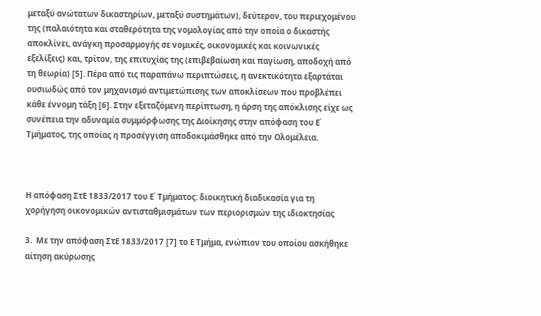μεταξύ ανώτατων δικαστηρίων, μεταξύ συστημάτων), δεύτερον, του περιεχομένου της (παλαιότητα και σταθερότητα της νομολογίας από την οποία ο δικαστής αποκλίνει, ανάγκη προσαρμογής σε νομικές, οικονομικές και κοινωνικές εξελίξεις) και, τρίτον, της επιτυχίας της (επιβεβαίωση και παγίωση, αποδοχή από τη θεωρία) [5]. Πέρα από τις παραπάνω περιπτώσεις, η ανεκτικότητα εξαρτάται ουσιωδώς από τον μηχανισμό αντιμετώπισης των αποκλίσεων που προβλέπει κάθε έννομη τάξη [6]. Στην εξεταζόμενη περίπτωση, η άρση της απόκλισης είχε ως συνέπεια την αδυναμία συμμόρφωσης της Διοίκησης στην απόφαση του Ε΄ Τμήματος, της οποίας η προσέγγιση αποδοκιμάσθηκε από την Ολομέλεια.



Η απόφαση ΣτΕ 1833/2017 του Ε΄ Τμήματος: διοικητική διαδικασία για τη χορήγηση οικονομικών αντισταθμισμάτων των περιορισμών της ιδιοκτησίας

3.  Με την απόφαση ΣτΕ 1833/2017 [7] το Ε Τμήμα, ενώπιον του οποίου ασκήθηκε αίτηση ακύρωσης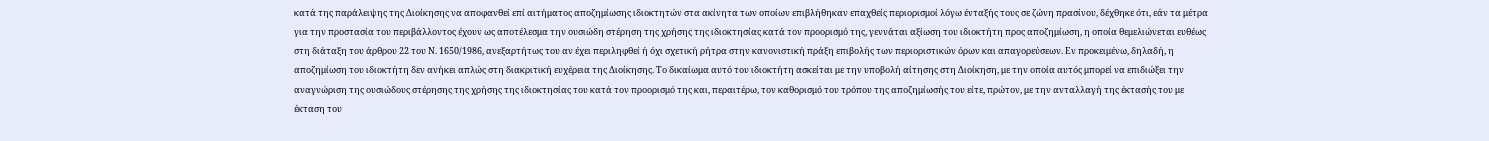κατά της παράλειψης της Διοίκησης να αποφανθεί επί αιτήματος αποζημίωσης ιδιοκτητών στα ακίνητα των οποίων επιβλήθηκαν επαχθείς περιορισμοί λόγω ένταξής τους σε ζώνη πρασίνου, δέχθηκε ότι, εάν τα μέτρα για την προστασία του περιβάλλοντος έχουν ως αποτέλεσμα την ουσιώδη στέρηση της χρήσης της ιδιοκτησίας κατά τον προορισμό της, γεννάται αξίωση του ιδιοκτήτη προς αποζημίωση, η οποία θεμελιώνεται ευθέως στη διάταξη του άρθρου 22 του Ν. 1650/1986, ανεξαρτήτως του αν έχει περιληφθεί ή όχι σχετική ρήτρα στην κανονιστική πράξη επιβολής των περιοριστικών όρων και απαγορεύσεων. Εν προκειμένω, δηλαδή, η αποζημίωση του ιδιοκτήτη δεν ανήκει απλώς στη διακριτική ευχέρεια της Διοίκησης. Το δικαίωμα αυτό του ιδιοκτήτη ασκείται με την υποβολή αίτησης στη Διοίκηση, με την οποία αυτός μπορεί να επιδιώξει την αναγνώριση της ουσιώδους στέρησης της χρήσης της ιδιοκτησίας του κατά τον προορισμό της και, περαιτέρω, τον καθορισμό του τρόπου της αποζημίωσής του είτε, πρώτον, με την ανταλλαγή της έκτασής του με έκταση του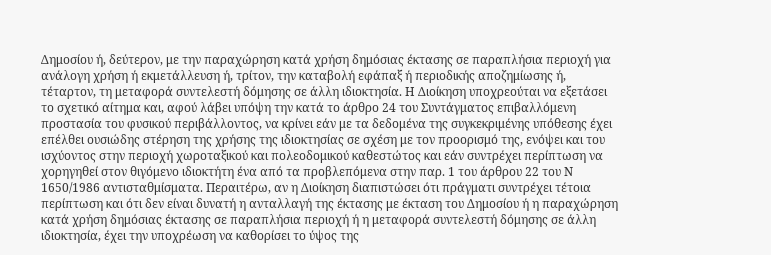Δημοσίου ή, δεύτερον, με την παραχώρηση κατά χρήση δημόσιας έκτασης σε παραπλήσια περιοχή για ανάλογη χρήση ή εκμετάλλευση ή, τρίτον, την καταβολή εφάπαξ ή περιοδικής αποζημίωσης ή, τέταρτον, τη μεταφορά συντελεστή δόμησης σε άλλη ιδιοκτησία. Η Διοίκηση υποχρεούται να εξετάσει το σχετικό αίτημα και, αφού λάβει υπόψη την κατά το άρθρο 24 του Συντάγματος επιβαλλόμενη προστασία του φυσικού περιβάλλοντος, να κρίνει εάν με τα δεδομένα της συγκεκριμένης υπόθεσης έχει επέλθει ουσιώδης στέρηση της χρήσης της ιδιοκτησίας σε σχέση με τον προορισμό της, ενόψει και του ισχύοντος στην περιοχή χωροταξικού και πολεοδομικού καθεστώτος και εάν συντρέχει περίπτωση να χορηγηθεί στον θιγόμενο ιδιοκτήτη ένα από τα προβλεπόμενα στην παρ. 1 του άρθρου 22 του Ν 1650/1986 αντισταθμίσματα. Περαιτέρω, αν η Διοίκηση διαπιστώσει ότι πράγματι συντρέχει τέτοια περίπτωση και ότι δεν είναι δυνατή η ανταλλαγή της έκτασης με έκταση του Δημοσίου ή η παραχώρηση κατά χρήση δημόσιας έκτασης σε παραπλήσια περιοχή ή η μεταφορά συντελεστή δόμησης σε άλλη ιδιοκτησία, έχει την υποχρέωση να καθορίσει το ύψος της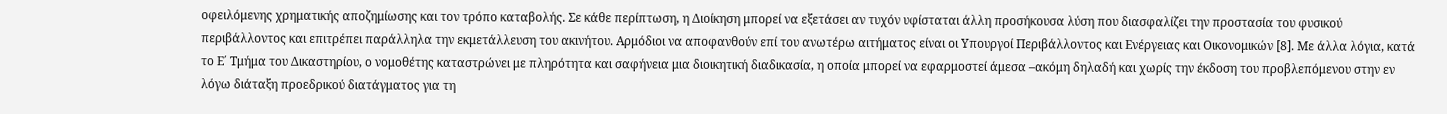οφειλόμενης χρηματικής αποζημίωσης και τον τρόπο καταβολής. Σε κάθε περίπτωση, η Διοίκηση μπορεί να εξετάσει αν τυχόν υφίσταται άλλη προσήκουσα λύση που διασφαλίζει την προστασία του φυσικού περιβάλλοντος και επιτρέπει παράλληλα την εκμετάλλευση του ακινήτου. Αρμόδιοι να αποφανθούν επί του ανωτέρω αιτήματος είναι οι Υπουργοί Περιβάλλοντος και Ενέργειας και Οικονομικών [8]. Με άλλα λόγια, κατά το Ε΄ Τμήμα του Δικαστηρίου, ο νομοθέτης καταστρώνει με πληρότητα και σαφήνεια μια διοικητική διαδικασία, η οποία μπορεί να εφαρμοστεί άμεσα –ακόμη δηλαδή και χωρίς την έκδοση του προβλεπόμενου στην εν λόγω διάταξη προεδρικού διατάγματος για τη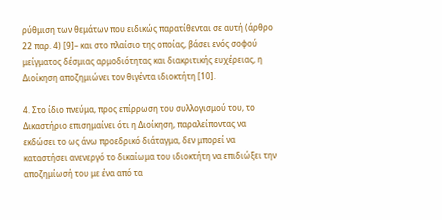ρύθμιση των θεμάτων που ειδικώς παρατίθενται σε αυτή (άρθρο 22 παρ. 4) [9]– και στο πλαίσιο της οποίας, βάσει ενός σοφού μείγματος δέσμιας αρμοδιότητας και διακριτικής ευχέρειας, η Διοίκηση αποζημιώνει τον θιγέντα ιδιοκτήτη [10].

4. Στο ίδιο πνεύμα, προς επίρρωση του συλλογισμού του, το Δικαστήριο επισημαίνει ότι η Διοίκηση, παραλείποντας να εκδώσει το ως άνω προεδρικό διάταγμα, δεν μπορεί να καταστήσει ανενεργό το δικαίωμα του ιδιοκτήτη να επιδιώξει την αποζημίωσή του με ένα από τα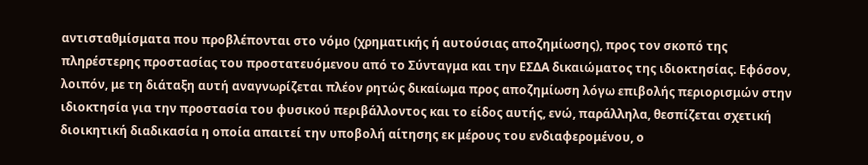αντισταθμίσματα που προβλέπονται στο νόμο (χρηματικής ή αυτούσιας αποζημίωσης), προς τον σκοπό της πληρέστερης προστασίας του προστατευόμενου από το Σύνταγμα και την ΕΣΔΑ δικαιώματος της ιδιοκτησίας. Εφόσον, λοιπόν, με τη διάταξη αυτή αναγνωρίζεται πλέον ρητώς δικαίωμα προς αποζημίωση λόγω επιβολής περιορισμών στην ιδιοκτησία για την προστασία του φυσικού περιβάλλοντος και το είδος αυτής, ενώ, παράλληλα, θεσπίζεται σχετική διοικητική διαδικασία η οποία απαιτεί την υποβολή αίτησης εκ μέρους του ενδιαφερομένου, ο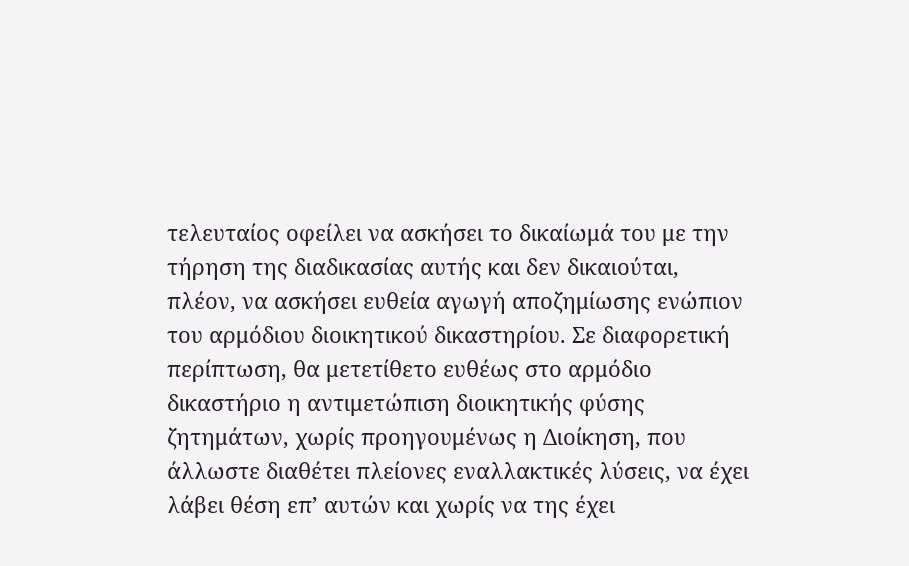τελευταίος οφείλει να ασκήσει το δικαίωμά του με την τήρηση της διαδικασίας αυτής και δεν δικαιούται, πλέον, να ασκήσει ευθεία αγωγή αποζημίωσης ενώπιον του αρμόδιου διοικητικού δικαστηρίου. Σε διαφορετική περίπτωση, θα μετετίθετο ευθέως στο αρμόδιο δικαστήριο η αντιμετώπιση διοικητικής φύσης ζητημάτων, χωρίς προηγουμένως η Διοίκηση, που άλλωστε διαθέτει πλείονες εναλλακτικές λύσεις, να έχει λάβει θέση επ’ αυτών και χωρίς να της έχει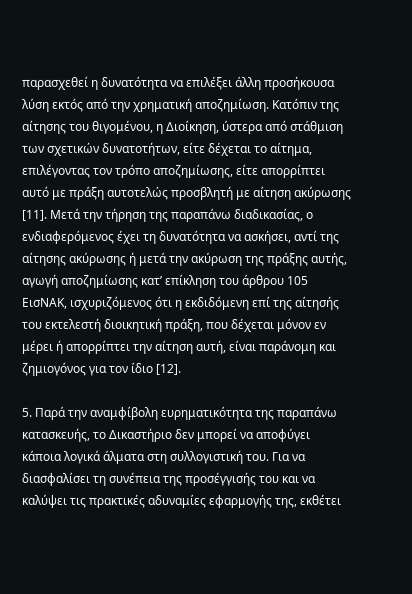παρασχεθεί η δυνατότητα να επιλέξει άλλη προσήκουσα λύση εκτός από την χρηματική αποζημίωση. Κατόπιν της αίτησης του θιγομένου, η Διοίκηση, ύστερα από στάθμιση των σχετικών δυνατοτήτων, είτε δέχεται το αίτημα, επιλέγοντας τον τρόπο αποζημίωσης, είτε απορρίπτει αυτό με πράξη αυτοτελώς προσβλητή με αίτηση ακύρωσης [11]. Μετά την τήρηση της παραπάνω διαδικασίας, ο ενδιαφερόμενος έχει τη δυνατότητα να ασκήσει, αντί της αίτησης ακύρωσης ή μετά την ακύρωση της πράξης αυτής, αγωγή αποζημίωσης κατ’ επίκληση του άρθρου 105 ΕισΝΑΚ, ισχυριζόμενος ότι η εκδιδόμενη επί της αίτησής του εκτελεστή διοικητική πράξη, που δέχεται μόνον εν μέρει ή απορρίπτει την αίτηση αυτή, είναι παράνομη και ζημιογόνος για τον ίδιο [12].

5. Παρά την αναμφίβολη ευρηματικότητα της παραπάνω κατασκευής, το Δικαστήριο δεν μπορεί να αποφύγει κάποια λογικά άλματα στη συλλογιστική του. Για να διασφαλίσει τη συνέπεια της προσέγγισής του και να καλύψει τις πρακτικές αδυναμίες εφαρμογής της, εκθέτει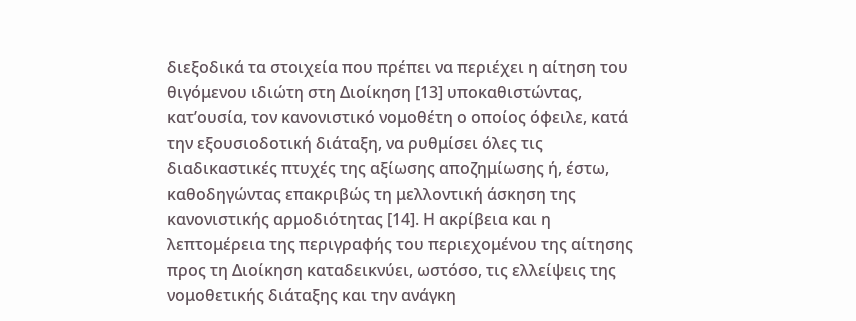διεξοδικά τα στοιχεία που πρέπει να περιέχει η αίτηση του θιγόμενου ιδιώτη στη Διοίκηση [13] υποκαθιστώντας, κατ’ουσία, τον κανονιστικό νομοθέτη ο οποίος όφειλε, κατά την εξουσιοδοτική διάταξη, να ρυθμίσει όλες τις διαδικαστικές πτυχές της αξίωσης αποζημίωσης ή, έστω, καθοδηγώντας επακριβώς τη μελλοντική άσκηση της κανονιστικής αρμοδιότητας [14]. Η ακρίβεια και η λεπτομέρεια της περιγραφής του περιεχομένου της αίτησης προς τη Διοίκηση καταδεικνύει, ωστόσο, τις ελλείψεις της νομοθετικής διάταξης και την ανάγκη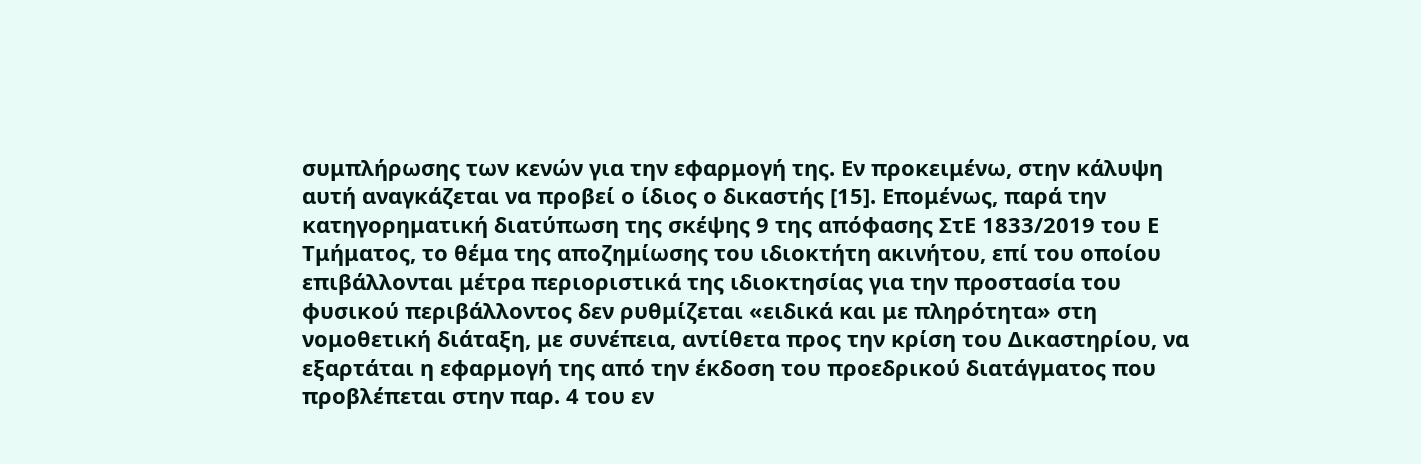συμπλήρωσης των κενών για την εφαρμογή της. Εν προκειμένω, στην κάλυψη αυτή αναγκάζεται να προβεί ο ίδιος ο δικαστής [15]. Επομένως, παρά την κατηγορηματική διατύπωση της σκέψης 9 της απόφασης ΣτΕ 1833/2019 του Ε Τμήματος, το θέμα της αποζημίωσης του ιδιοκτήτη ακινήτου, επί του οποίου επιβάλλονται μέτρα περιοριστικά της ιδιοκτησίας για την προστασία του φυσικού περιβάλλοντος δεν ρυθμίζεται «ειδικά και με πληρότητα» στη νομοθετική διάταξη, με συνέπεια, αντίθετα προς την κρίση του Δικαστηρίου, να εξαρτάται η εφαρμογή της από την έκδοση του προεδρικού διατάγματος που προβλέπεται στην παρ. 4 του εν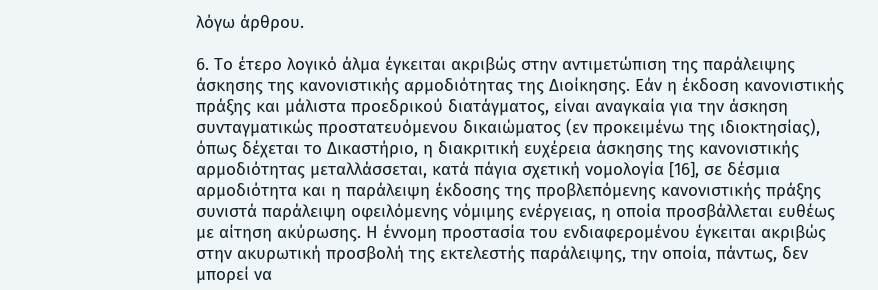λόγω άρθρου.

6. Το έτερο λογικό άλμα έγκειται ακριβώς στην αντιμετώπιση της παράλειψης άσκησης της κανονιστικής αρμοδιότητας της Διοίκησης. Εάν η έκδοση κανονιστικής πράξης και μάλιστα προεδρικού διατάγματος, είναι αναγκαία για την άσκηση συνταγματικώς προστατευόμενου δικαιώματος (εν προκειμένω της ιδιοκτησίας), όπως δέχεται το Δικαστήριο, η διακριτική ευχέρεια άσκησης της κανονιστικής αρμοδιότητας μεταλλάσσεται, κατά πάγια σχετική νομολογία [16], σε δέσμια αρμοδιότητα και η παράλειψη έκδοσης της προβλεπόμενης κανονιστικής πράξης συνιστά παράλειψη οφειλόμενης νόμιμης ενέργειας, η οποία προσβάλλεται ευθέως με αίτηση ακύρωσης. Η έννομη προστασία του ενδιαφερομένου έγκειται ακριβώς στην ακυρωτική προσβολή της εκτελεστής παράλειψης, την οποία, πάντως, δεν μπορεί να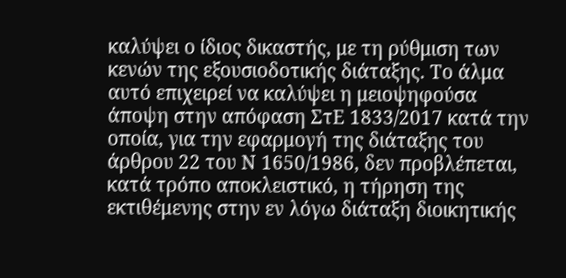καλύψει ο ίδιος δικαστής, με τη ρύθμιση των κενών της εξουσιοδοτικής διάταξης. Το άλμα αυτό επιχειρεί να καλύψει η μειοψηφούσα άποψη στην απόφαση ΣτΕ 1833/2017 κατά την οποία, για την εφαρμογή της διάταξης του άρθρου 22 του Ν 1650/1986, δεν προβλέπεται, κατά τρόπο αποκλειστικό, η τήρηση της εκτιθέμενης στην εν λόγω διάταξη διοικητικής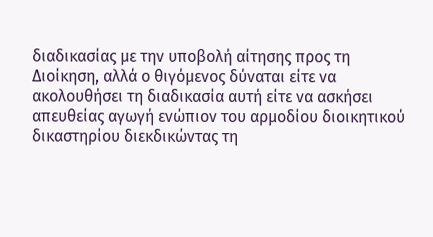διαδικασίας με την υποβολή αίτησης προς τη Διοίκηση, αλλά ο θιγόμενος δύναται είτε να ακολουθήσει τη διαδικασία αυτή είτε να ασκήσει απευθείας αγωγή ενώπιον του αρμοδίου διοικητικού δικαστηρίου διεκδικώντας τη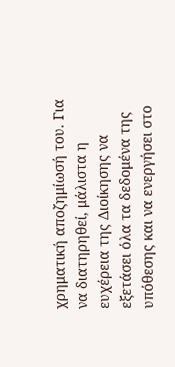χρηματική αποζημίωσή του. Για να διατηρηθεί, μάλιστα η ευχέρεια της Διοίκησης να εξετάσει όλα τα δεδομένα της υπόθεσης και να ενεργήσει στο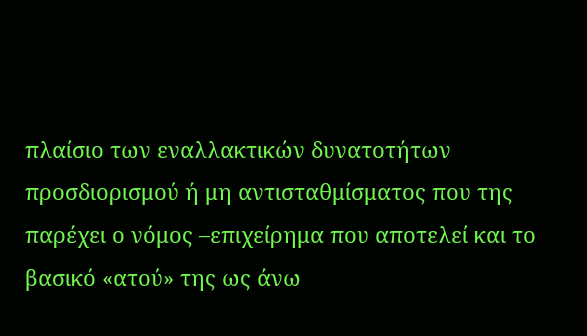πλαίσιο των εναλλακτικών δυνατοτήτων προσδιορισμού ή μη αντισταθμίσματος που της παρέχει ο νόμος –επιχείρημα που αποτελεί και το βασικό «ατού» της ως άνω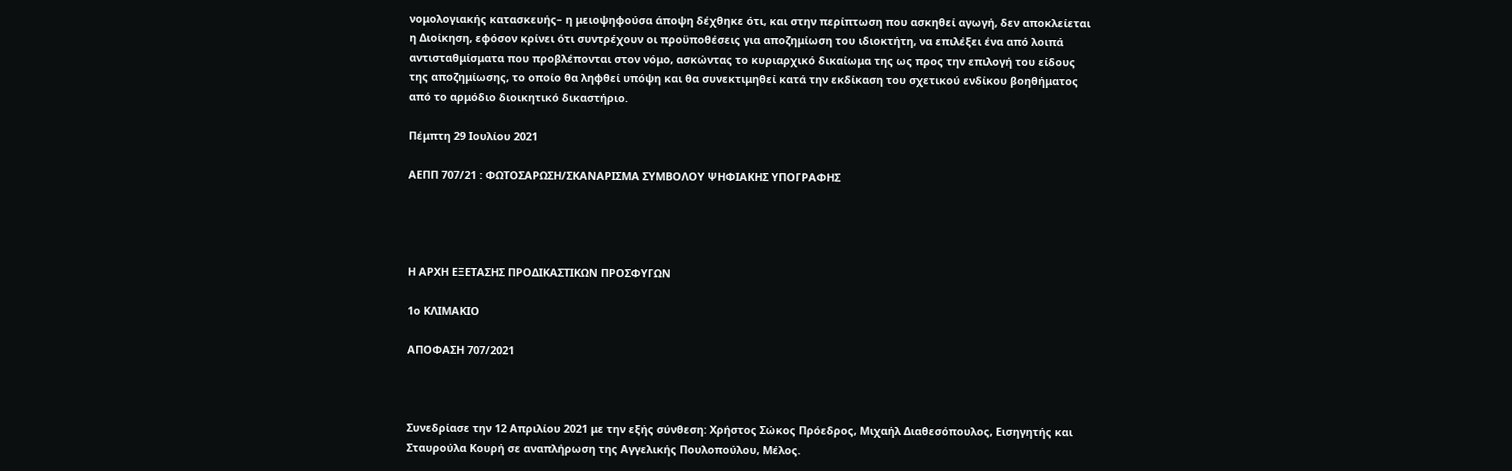νομολογιακής κατασκευής– η μειοψηφούσα άποψη δέχθηκε ότι, και στην περίπτωση που ασκηθεί αγωγή, δεν αποκλείεται η Διοίκηση, εφόσον κρίνει ότι συντρέχουν οι προϋποθέσεις για αποζημίωση του ιδιοκτήτη, να επιλέξει ένα από λοιπά αντισταθμίσματα που προβλέπονται στον νόμο, ασκώντας το κυριαρχικό δικαίωμα της ως προς την επιλογή του είδους της αποζημίωσης, το οποίο θα ληφθεί υπόψη και θα συνεκτιμηθεί κατά την εκδίκαση του σχετικού ενδίκου βοηθήματος από το αρμόδιο διοικητικό δικαστήριο.

Πέμπτη 29 Ιουλίου 2021

ΑΕΠΠ 707/21 : ΦΩΤΟΣΑΡΩΣΗ/ΣΚΑΝΑΡΙΣΜΑ ΣΥΜΒΟΛΟΥ ΨΗΦΙΑΚΗΣ ΥΠΟΓΡΑΦΗΣ




Η ΑΡΧΗ ΕΞΕΤΑΣΗΣ ΠΡΟΔΙΚΑΣΤΙΚΩΝ ΠΡΟΣΦΥΓΩΝ

1ο ΚΛΙΜΑΚΙΟ

ΑΠΟΦΑΣΗ 707/2021



Συνεδρίασε την 12 Απριλίου 2021 με την εξής σύνθεση: Χρήστος Σώκος Πρόεδρος, Μιχαήλ Διαθεσόπουλος, Εισηγητής και Σταυρούλα Κουρή σε αναπλήρωση της Αγγελικής Πουλοπούλου, Μέλος.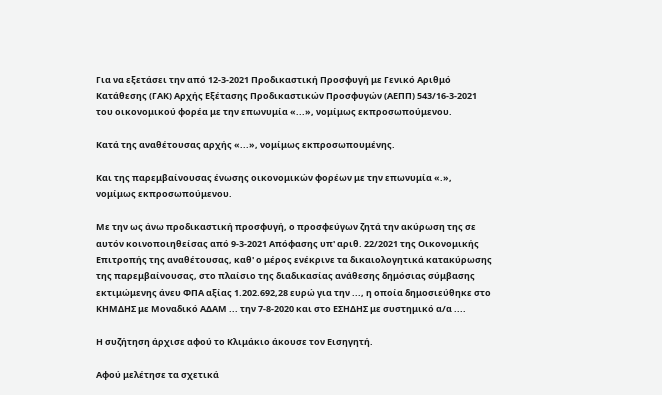Για να εξετάσει την από 12-3-2021 Προδικαστική Προσφυγή με Γενικό Αριθμό Κατάθεσης (ΓΑΚ) Αρχής Εξέτασης Προδικαστικών Προσφυγών (ΑΕΠΠ) 543/16-3-2021 του οικονομικού φορέα με την επωνυμία «...», νομίμως εκπροσωπούμενου.

Κατά της αναθέτουσας αρχής «...», νομίμως εκπροσωπουμένης.

Και της παρεμβαίνουσας ένωσης οικονομικών φορέων με την επωνυμία «.», νομίμως εκπροσωπούμενου.

Με την ως άνω προδικαστική προσφυγή, ο προσφεύγων ζητά την ακύρωση της σε αυτόν κοινοποιηθείσας από 9-3-2021 Απόφασης υπ' αριθ. 22/2021 της Οικονομικής Επιτροπής της αναθέτουσας, καθ' ο μέρος ενέκρινε τα δικαιολογητικά κατακύρωσης της παρεμβαίνουσας, στο πλαίσιο της διαδικασίας ανάθεσης δημόσιας σύμβασης εκτιμώμενης άνευ ΦΠΑ αξίας 1.202.692,28 ευρώ για την ..., η οποία δημοσιεύθηκε στο ΚΗΜΔΗΣ με Μοναδικό ΑΔΑΜ ... την 7-8-2020 και στο ΕΣΗΔΗΣ με συστημικό α/α ....

Η συζήτηση άρχισε αφού το Κλιμάκιο άκουσε τον Εισηγητή.

Αφού μελέτησε τα σχετικά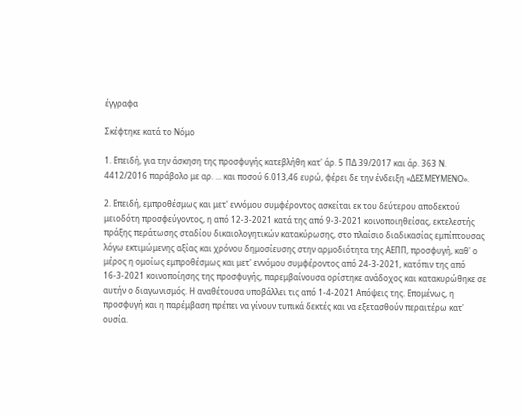έγγραφα

Σκέφτηκε κατά το Νόμο

1. Επειδή, για την άσκηση της προσφυγής κατεβλήθη κατ' άρ. 5 ΠΔ 39/2017 και άρ. 363 Ν. 4412/2016 παράβολο με αρ. ... και ποσού 6.013,46 ευρώ, φέρει δε την ένδειξη «ΔΕΣΜΕΥΜΕΝΟ».

2. Επειδή, εμπροθέσμως και μετ' εννόμου συμφέροντος ασκείται εκ του δεύτερου αποδεκτού μειοδότη προσφεύγοντος, η από 12-3-2021 κατά της από 9-3-2021 κοινοποιηθείσας, εκτελεστής πράξης περάτωσης σταδίου δικαιολογητικών κατακύρωσης, στο πλαίσιο διαδικασίας εμπίπτουσας λόγω εκτιμώμενης αξίας και χρόνου δημοσίευσης στην αρμοδιότητα της ΑΕΠΠ, προσφυγή, καθ' ο μέρος η ομοίως εμπροθέσμως και μετ' εννόμου συμφέροντος από 24-3-2021, κατόπιν της από 16-3-2021 κοινοποίησης της προσφυγής, παρεμβαίνουσα ορίστηκε ανάδοχος και κατακυρώθηκε σε αυτήν ο διαγωνισμός. Η αναθέτουσα υποβάλλει τις από 1-4-2021 Απόψεις της. Επομένως, η προσφυγή και η παρέμβαση πρέπει να γίνουν τυπικά δεκτές και να εξετασθούν περαιτέρω κατ' ουσία.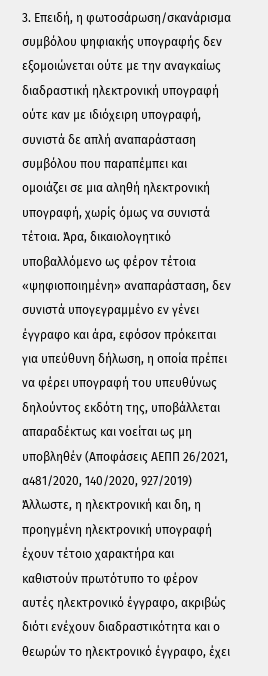3. Επειδή, η φωτοσάρωση/σκανάρισμα συμβόλου ψηφιακής υπογραφής δεν εξομοιώνεται ούτε με την αναγκαίως διαδραστική ηλεκτρονική υπογραφή ούτε καν με ιδιόχειρη υπογραφή, συνιστά δε απλή αναπαράσταση συμβόλου που παραπέμπει και ομοιάζει σε μια αληθή ηλεκτρονική υπογραφή, χωρίς όμως να συνιστά τέτοια. Άρα, δικαιολογητικό υποβαλλόμενο ως φέρον τέτοια «ψηφιοποιημένη» αναπαράσταση, δεν συνιστά υπογεγραμμένο εν γένει έγγραφο και άρα, εφόσον πρόκειται για υπεύθυνη δήλωση, η οποία πρέπει να φέρει υπογραφή του υπευθύνως δηλούντος εκδότη της, υποβάλλεται απαραδέκτως και νοείται ως μη υποβληθέν (Αποφάσεις ΑΕΠΠ 26/2021, α481/2020, 140/2020, 927/2019) Άλλωστε, η ηλεκτρονική και δη, η προηγμένη ηλεκτρονική υπογραφή έχουν τέτοιο χαρακτήρα και καθιστούν πρωτότυπο το φέρον αυτές ηλεκτρονικό έγγραφο, ακριβώς διότι ενέχουν διαδραστικότητα και ο θεωρών το ηλεκτρονικό έγγραφο, έχει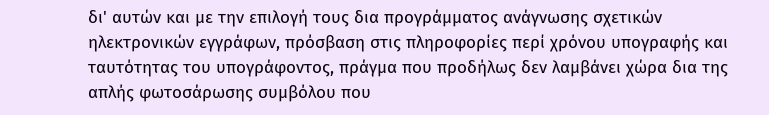δι' αυτών και με την επιλογή τους δια προγράμματος ανάγνωσης σχετικών ηλεκτρονικών εγγράφων, πρόσβαση στις πληροφορίες περί χρόνου υπογραφής και ταυτότητας του υπογράφοντος, πράγμα που προδήλως δεν λαμβάνει χώρα δια της απλής φωτοσάρωσης συμβόλου που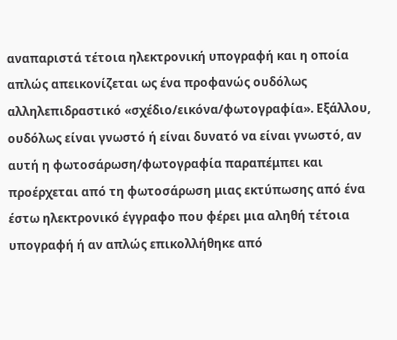αναπαριστά τέτοια ηλεκτρονική υπογραφή και η οποία απλώς απεικονίζεται ως ένα προφανώς ουδόλως αλληλεπιδραστικό «σχέδιο/εικόνα/φωτογραφία». Εξάλλου, ουδόλως είναι γνωστό ή είναι δυνατό να είναι γνωστό, αν αυτή η φωτοσάρωση/φωτογραφία παραπέμπει και προέρχεται από τη φωτοσάρωση μιας εκτύπωσης από ένα έστω ηλεκτρονικό έγγραφο που φέρει μια αληθή τέτοια υπογραφή ή αν απλώς επικολλήθηκε από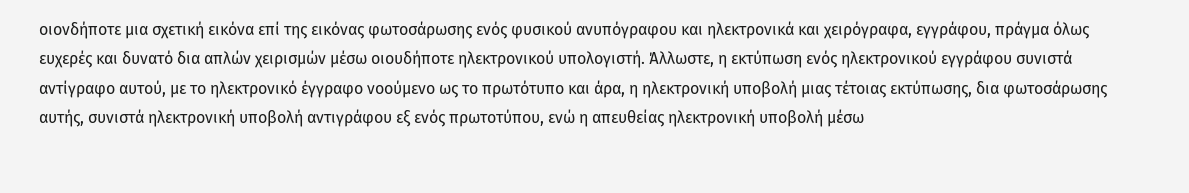οιονδήποτε μια σχετική εικόνα επί της εικόνας φωτοσάρωσης ενός φυσικού ανυπόγραφου και ηλεκτρονικά και χειρόγραφα, εγγράφου, πράγμα όλως ευχερές και δυνατό δια απλών χειρισμών μέσω οιουδήποτε ηλεκτρονικού υπολογιστή. Άλλωστε, η εκτύπωση ενός ηλεκτρονικού εγγράφου συνιστά αντίγραφο αυτού, με το ηλεκτρονικό έγγραφο νοούμενο ως το πρωτότυπο και άρα, η ηλεκτρονική υποβολή μιας τέτοιας εκτύπωσης, δια φωτοσάρωσης αυτής, συνιστά ηλεκτρονική υποβολή αντιγράφου εξ ενός πρωτοτύπου, ενώ η απευθείας ηλεκτρονική υποβολή μέσω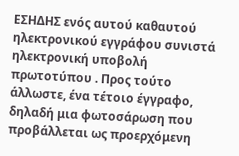ΕΣΗΔΗΣ ενός αυτού καθαυτού ηλεκτρονικού εγγράφου συνιστά ηλεκτρονική υποβολή πρωτοτύπου . Προς τούτο άλλωστε, ένα τέτοιο έγγραφο, δηλαδή μια φωτοσάρωση που προβάλλεται ως προερχόμενη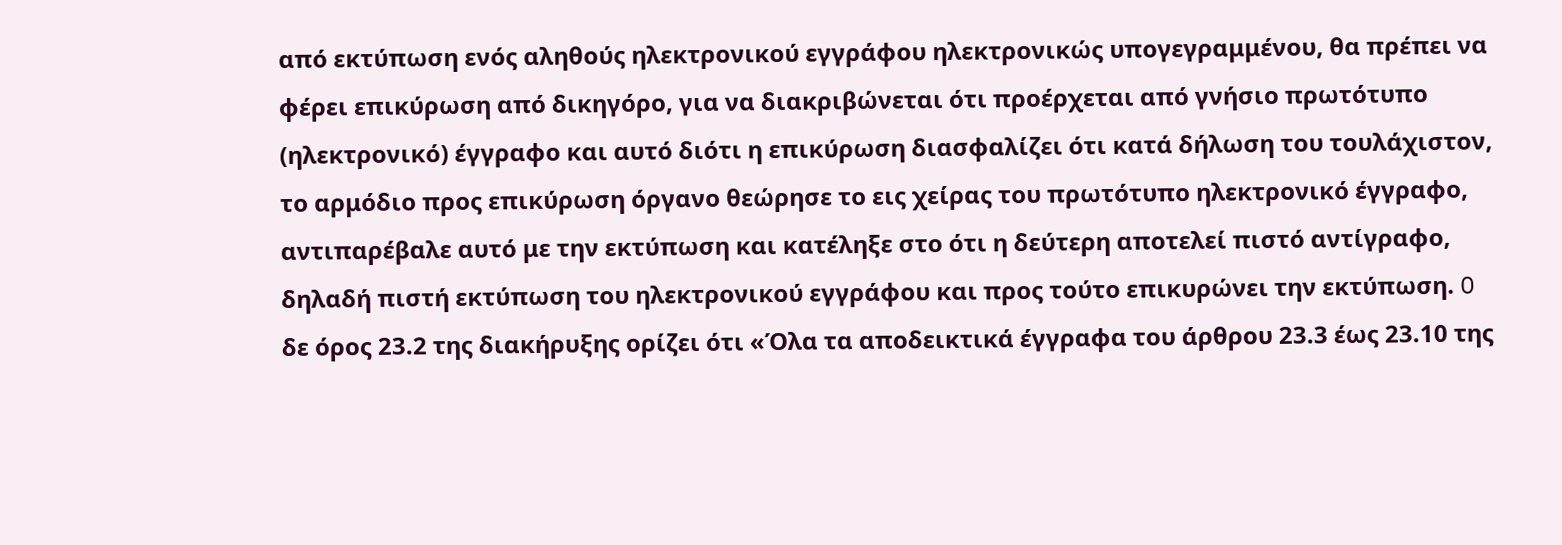από εκτύπωση ενός αληθούς ηλεκτρονικού εγγράφου ηλεκτρονικώς υπογεγραμμένου, θα πρέπει να φέρει επικύρωση από δικηγόρο, για να διακριβώνεται ότι προέρχεται από γνήσιο πρωτότυπο (ηλεκτρονικό) έγγραφο και αυτό διότι η επικύρωση διασφαλίζει ότι κατά δήλωση του τουλάχιστον, το αρμόδιο προς επικύρωση όργανο θεώρησε το εις χείρας του πρωτότυπο ηλεκτρονικό έγγραφο, αντιπαρέβαλε αυτό με την εκτύπωση και κατέληξε στο ότι η δεύτερη αποτελεί πιστό αντίγραφο, δηλαδή πιστή εκτύπωση του ηλεκτρονικού εγγράφου και προς τούτο επικυρώνει την εκτύπωση. O δε όρος 23.2 της διακήρυξης ορίζει ότι «Όλα τα αποδεικτικά έγγραφα του άρθρου 23.3 έως 23.10 της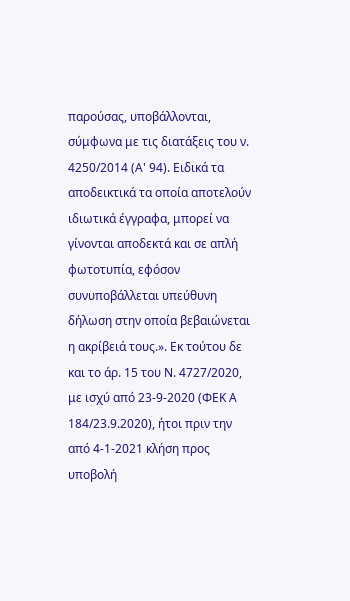παρούσας, υποβάλλονται, σύμφωνα με τις διατάξεις του ν. 4250/2014 (Α' 94). Ειδικά τα αποδεικτικά τα οποία αποτελούν ιδιωτικά έγγραφα, μπορεί να γίνονται αποδεκτά και σε απλή φωτοτυπία, εφόσον συνυποβάλλεται υπεύθυνη δήλωση στην οποία βεβαιώνεται η ακρίβειά τους.». Εκ τούτου δε και το άρ. 15 του Ν. 4727/2020, με ισχύ από 23-9-2020 (ΦΕΚ Α 184/23.9.2020), ήτοι πριν την από 4-1-2021 κλήση προς υποβολή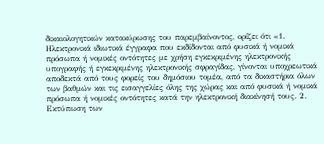δικαιολογητικών κατακύρωσης του παρεμβαίνοντος, ορίζει ότι «1. Ηλεκτρονικά ιδιωτικά έγγραφα που εκδίδονται από φυσικά ή νομικά πρόσωπα ή νομικές οντότητες με χρήση εγκεκριμένης ηλεκτρονικής υπογραφής ή εγκεκριμένης ηλεκτρονικής σφραγίδας, γίνονται υποχρεωτικά αποδεκτά από τους φορείς του δημόσιου τομέα, από τα δικαστήρια όλων των βαθμών και τις εισαγγελίες όλης της χώρας και από φυσικά ή νομικά πρόσωπα ή νομικές οντότητες κατά την ηλεκτρονική διακίνησή τους. 2. Εκτύπωση των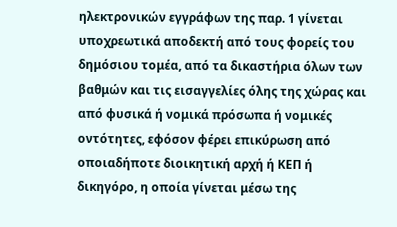ηλεκτρονικών εγγράφων της παρ. 1 γίνεται υποχρεωτικά αποδεκτή από τους φορείς του δημόσιου τομέα, από τα δικαστήρια όλων των βαθμών και τις εισαγγελίες όλης της χώρας και από φυσικά ή νομικά πρόσωπα ή νομικές οντότητες, εφόσον φέρει επικύρωση από οποιαδήποτε διοικητική αρχή ή ΚΕΠ ή δικηγόρο, η οποία γίνεται μέσω της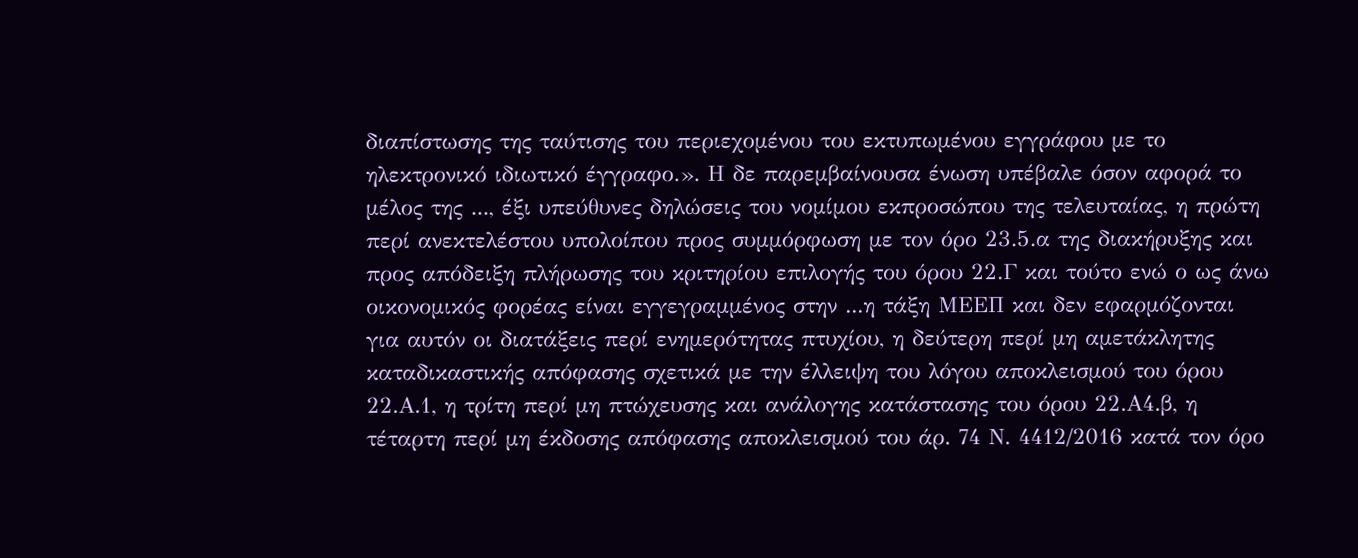διαπίστωσης της ταύτισης του περιεχομένου του εκτυπωμένου εγγράφου με το ηλεκτρονικό ιδιωτικό έγγραφο.». Η δε παρεμβαίνουσα ένωση υπέβαλε όσον αφορά το μέλος της ..., έξι υπεύθυνες δηλώσεις του νομίμου εκπροσώπου της τελευταίας, η πρώτη περί ανεκτελέστου υπολοίπου προς συμμόρφωση με τον όρο 23.5.α της διακήρυξης και προς απόδειξη πλήρωσης του κριτηρίου επιλογής του όρου 22.Γ και τούτο ενώ ο ως άνω οικονομικός φορέας είναι εγγεγραμμένος στην ...η τάξη ΜΕΕΠ και δεν εφαρμόζονται για αυτόν οι διατάξεις περί ενημερότητας πτυχίου, η δεύτερη περί μη αμετάκλητης καταδικαστικής απόφασης σχετικά με την έλλειψη του λόγου αποκλεισμού του όρου 22.Α.1, η τρίτη περί μη πτώχευσης και ανάλογης κατάστασης του όρου 22.Α4.β, η τέταρτη περί μη έκδοσης απόφασης αποκλεισμού του άρ. 74 Ν. 4412/2016 κατά τον όρο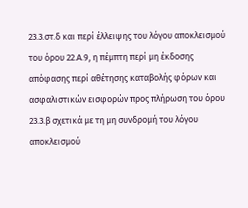23.3.στ.δ και περί έλλειψης του λόγου αποκλεισμού του όρου 22.Α.9, η πέμπτη περί μη έκδοσης απόφασης περί αθέτησης καταβολής φόρων και ασφαλιστικών εισφορών προς πλήρωση του όρου 23.3.β σχετικά με τη μη συνδρομή του λόγου αποκλεισμού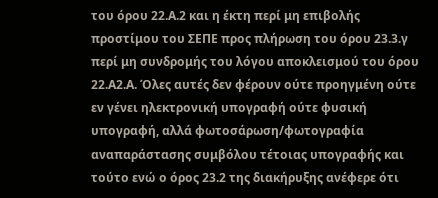του όρου 22.Α.2 και η έκτη περί μη επιβολής προστίμου του ΣΕΠΕ προς πλήρωση του όρου 23.3.γ περί μη συνδρομής του λόγου αποκλεισμού του όρου 22.Α2.Α. Όλες αυτές δεν φέρουν ούτε προηγμένη ούτε εν γένει ηλεκτρονική υπογραφή ούτε φυσική υπογραφή, αλλά φωτοσάρωση/φωτογραφία αναπαράστασης συμβόλου τέτοιας υπογραφής και τούτο ενώ ο όρος 23.2 της διακήρυξης ανέφερε ότι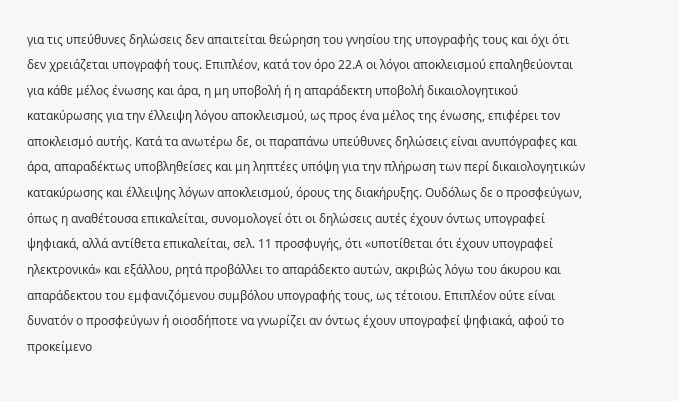για τις υπεύθυνες δηλώσεις δεν απαιτείται θεώρηση του γνησίου της υπογραφής τους και όχι ότι δεν χρειάζεται υπογραφή τους. Επιπλέον, κατά τον όρο 22.Α οι λόγοι αποκλεισμού επαληθεύονται για κάθε μέλος ένωσης και άρα, η μη υποβολή ή η απαράδεκτη υποβολή δικαιολογητικού κατακύρωσης για την έλλειψη λόγου αποκλεισμού, ως προς ένα μέλος της ένωσης, επιφέρει τον αποκλεισμό αυτής. Κατά τα ανωτέρω δε, οι παραπάνω υπεύθυνες δηλώσεις είναι ανυπόγραφες και άρα, απαραδέκτως υποβληθείσες και μη ληπτέες υπόψη για την πλήρωση των περί δικαιολογητικών κατακύρωσης και έλλειψης λόγων αποκλεισμού, όρους της διακήρυξης. Ουδόλως δε ο προσφεύγων, όπως η αναθέτουσα επικαλείται, συνομολογεί ότι οι δηλώσεις αυτές έχουν όντως υπογραφεί ψηφιακά, αλλά αντίθετα επικαλείται, σελ. 11 προσφυγής, ότι «υποτίθεται ότι έχουν υπογραφεί ηλεκτρονικά» και εξάλλου, ρητά προβάλλει το απαράδεκτο αυτών, ακριβώς λόγω του άκυρου και απαράδεκτου του εμφανιζόμενου συμβόλου υπογραφής τους, ως τέτοιου. Επιπλέον ούτε είναι δυνατόν ο προσφεύγων ή οιοσδήποτε να γνωρίζει αν όντως έχουν υπογραφεί ψηφιακά, αφού το προκείμενο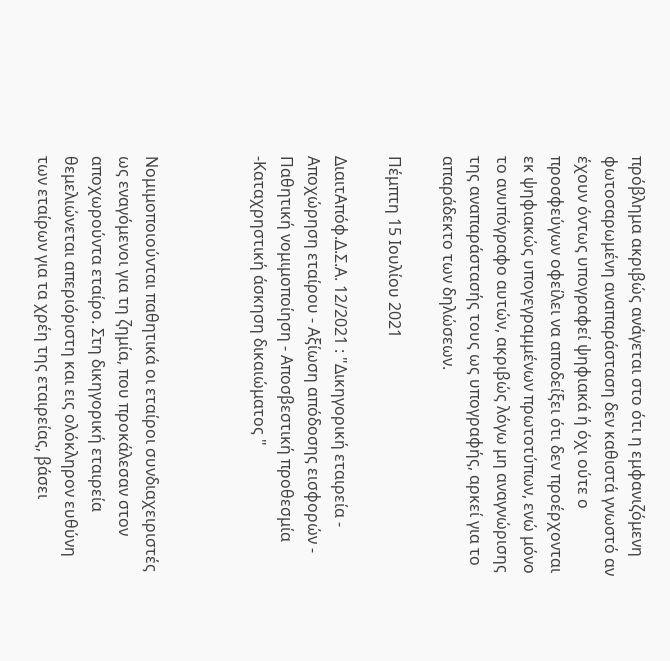πρόβλημα ακριβώς ανάγεται στο ότι η εμφανιζόμενη φωτοσαρωμένη αναπαράσταση δεν καθιστά γνωστό αν έχουν όντως υπογραφεί ψηφιακά ή όχι ούτε ο προσφεύγων οφείλει να αποδείξει ότι δεν προέρχονται εκ ψηφιακώς υπογεγραμμένων πρωτοτύπων, ενώ μόνο το ανυπόγραφο αυτών, ακριβώς λόγω μη αναγνώρισης της αναπαράστασής τους ως υπογραφής, αρκεί για το απαράδεκτο των δηλώσεων.

Πέμπτη 15 Ιουλίου 2021

ΔιαιτΑπόφ.Δ.Σ.Α. 12/2021 : "Δικηγορική εταιρεία - Αποχώρηση εταίρου - Αξίωση απόδοσης εισφορών - Παθητική νομιμοποίηση - Αποσβεστική προθεσμία -Καταχρηστική άσκηση δικαιώματος "



Νομιμοποιούνται παθητικά οι εταίροι συνδιαχειριστές ως εναγόμενοι για τη ζημία, που προκάλεσαν στον αποχωρούντα εταίρο. Στη δικηγορική εταιρεία θεμελιώνεται απεριόριστη και εις ολόκληρον ευθύνη των εταίρων για τα χρέη της εταιρείας, βάσει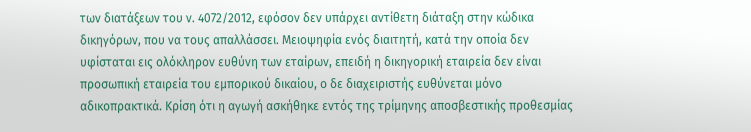των διατάξεων του ν. 4072/2012, εφόσον δεν υπάρχει αντίθετη διάταξη στην κώδικα δικηγόρων, που να τους απαλλάσσει. Μειοψηφία ενός διαιτητή, κατά την οποία δεν υφίσταται εις ολόκληρον ευθύνη των εταίρων, επειδή η δικηγορική εταιρεία δεν είναι προσωπική εταιρεία του εμπορικού δικαίου, ο δε διαχειριστής ευθύνεται μόνο αδικοπρακτικά. Κρίση ότι η αγωγή ασκήθηκε εντός της τρίμηνης αποσβεστικής προθεσμίας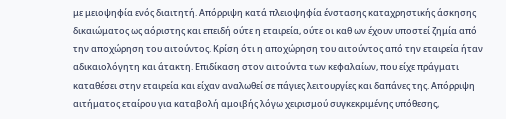με μειοψηφία ενός διαιτητή. Απόρριψη κατά πλειοψηφία ένστασης καταχρηστικής άσκησης δικαιώματος ως αόριστης και επειδή ούτε η εταιρεία, ούτε οι καθ ων έχουν υποστεί ζημία από την αποχώρηση του αιτούντος. Κρίση ότι η αποχώρηση του αιτούντος από την εταιρεία ήταν αδικαιολόγητη και άτακτη. Επιδίκαση στον αιτούντα των κεφαλαίων, που είχε πράγματι καταθέσει στην εταιρεία και είχαν αναλωθεί σε πάγιες λειτουργίες και δαπάνες της. Απόρριψη αιτήματος εταίρου για καταβολή αμοιβής λόγω χειρισμού συγκεκριμένης υπόθεσης,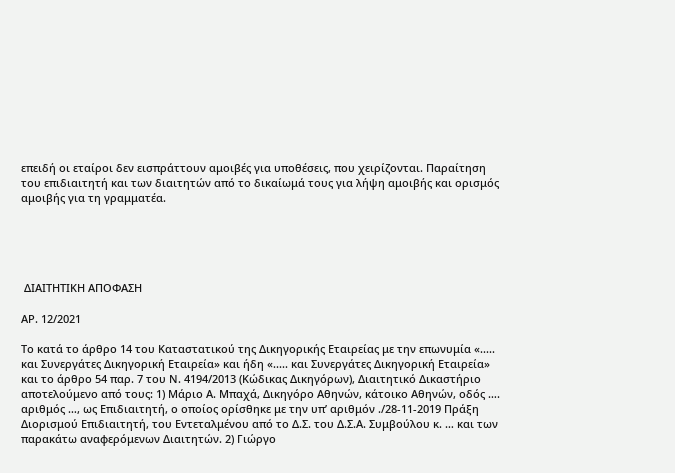επειδή οι εταίροι δεν εισπράττουν αμοιβές για υποθέσεις, που χειρίζονται. Παραίτηση του επιδιαιτητή και των διαιτητών από το δικαίωμά τους για λήψη αμοιβής και ορισμός αμοιβής για τη γραμματέα.





 ΔΙΑΙΤΗΤΙΚΗ ΑΠΟΦΑΣΗ

ΑΡ. 12/2021

Το κατά το άρθρο 14 του Καταστατικού της Δικηγορικής Εταιρείας με την επωνυμία «..... και Συνεργάτες Δικηγορική Εταιρεία» και ήδη «..... και Συνεργάτες Δικηγορική Εταιρεία» και το άρθρο 54 παρ. 7 του Ν. 4194/2013 (Κώδικας Δικηγόρων), Διαιτητικό Δικαστήριο αποτελούμενο από τους: 1) Μάριο Α. Μπαχά, Δικηγόρο Αθηνών, κάτοικο Αθηνών, οδός ….  αριθμός …, ως Eπιδιαιτητή, ο οποίος ορίσθηκε με την υπ’ αριθμόν ./28-11-2019 Πράξη Διορισμού Επιδιαιτητή, του Εντεταλμένου από το Δ.Σ. του Δ.Σ.Α. Συμβούλου κ. … και των παρακάτω αναφερόμενων Διαιτητών. 2) Γιώργο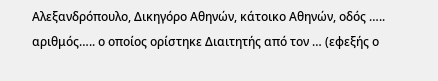Αλεξανδρόπουλο, Δικηγόρο Αθηνών, κάτοικο Αθηνών, οδός ….. αριθμός….. ο οποίος ορίστηκε Διαιτητής από τον … (εφεξής ο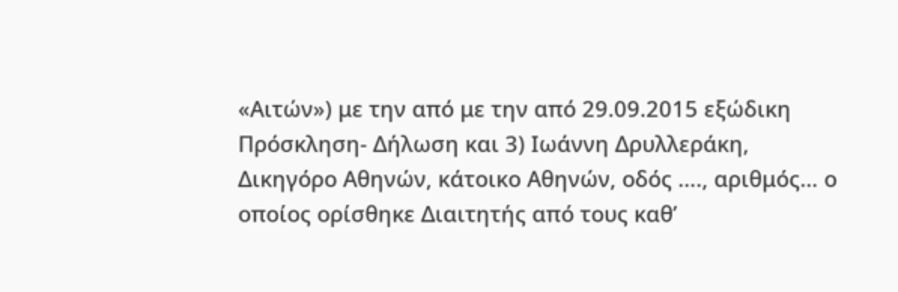«Αιτών») με την από με την από 29.09.2015 εξώδικη Πρόσκληση- Δήλωση και 3) Ιωάννη Δρυλλεράκη, Δικηγόρο Αθηνών, κάτοικο Αθηνών, οδός …., αριθμός… ο οποίος ορίσθηκε Διαιτητής από τους καθ’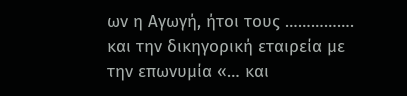ων η Αγωγή, ήτοι τους …………….  και την δικηγορική εταιρεία με την επωνυμία «… και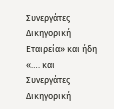Συνεργάτες Δικηγορική Εταιρεία» και ήδη «…. και Συνεργάτες Δικηγορική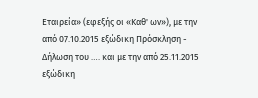Εταιρεία» (εφεξής οι «Καθ' ων»), με την από 07.10.2015 εξώδικη Πρόσκληση - Δήλωση του …. και με την από 25.11.2015 εξώδικη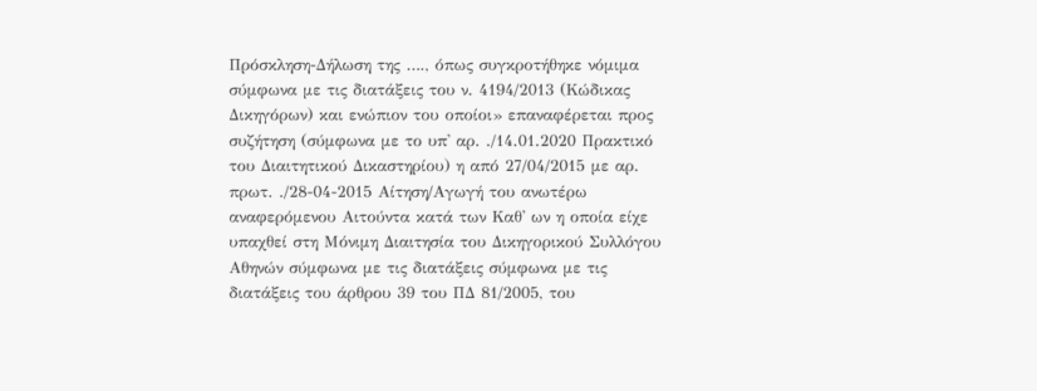Πρόσκληση-Δήλωση της …., όπως συγκροτήθηκε νόμιμα σύμφωνα με τις διατάξεις του ν. 4194/2013 (Κώδικας Δικηγόρων) και ενώπιον του οποίοι» επαναφέρεται προς συζήτηση (σύμφωνα με το υπ' αρ. ./14.01.2020 Πρακτικό του Διαιτητικού Δικαστηρίου) η από 27/04/2015 με αρ. πρωτ. ./28-04-2015 Αίτηση/Αγωγή του ανωτέρω αναφερόμενου Αιτούντα κατά των Καθ' ων η οποία είχε υπαχθεί στη Μόνιμη Διαιτησία του Δικηγορικού Συλλόγου Αθηνών σύμφωνα με τις διατάξεις σύμφωνα με τις διατάξεις του άρθρου 39 του ΠΔ 81/2005, του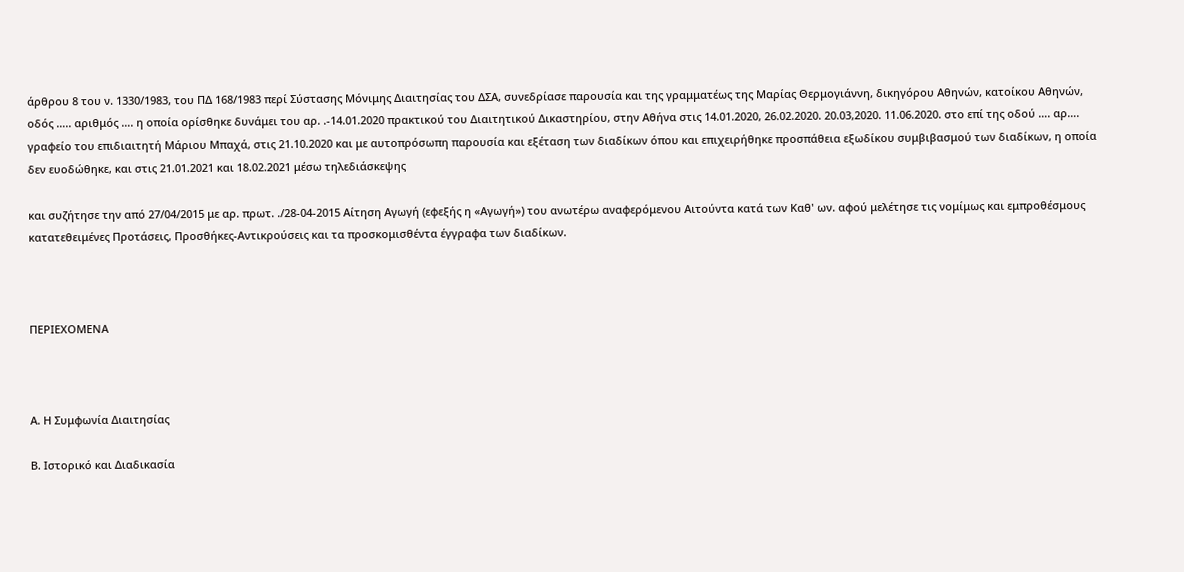άρθρου 8 του ν. 1330/1983, του ΠΔ 168/1983 περί Σύστασης Μόνιμης Διαιτησίας του ΔΣΑ, συνεδρίασε παρουσία και της γραμματέως της Μαρίας Θερμογιάννη, δικηγόρου Αθηνών, κατοίκου Αθηνών, οδός ….. αριθμός …. η οποία ορίσθηκε δυνάμει του αρ. .-14.01.2020 πρακτικού του Διαιτητικού Δικαστηρίου, στην Αθήνα στις 14.01.2020, 26.02.2020. 20.03,2020. 11.06.2020. στο επί της οδού …. αρ…. γραφείο του επιδιαιτητή Μάριου Μπαχά, στις 21.10.2020 και με αυτοπρόσωπη παρουσία και εξέταση των διαδίκων όπου και επιχειρήθηκε προσπάθεια εξωδίκου συμβιβασμού των διαδίκων, η οποία δεν ευοδώθηκε, και στις 21.01.2021 και 18.02.2021 μέσω τηλεδιάσκεψης

και συζήτησε την από 27/04/2015 με αρ. πρωτ. ./28-04-2015 Αίτηση Αγωγή (εφεξής η «Αγωγή») του ανωτέρω αναφερόμενου Αιτούντα κατά των Καθ' ων. αφού μελέτησε τις νομίμως και εμπροθέσμους κατατεθειμένες Προτάσεις, Προσθήκες-Αντικρούσεις και τα προσκομισθέντα έγγραφα των διαδίκων.



ΠΕΡΙΕΧΟΜΕΝΑ



Α. Η Συμφωνία Διαιτησίας

Β. Ιστορικό και Διαδικασία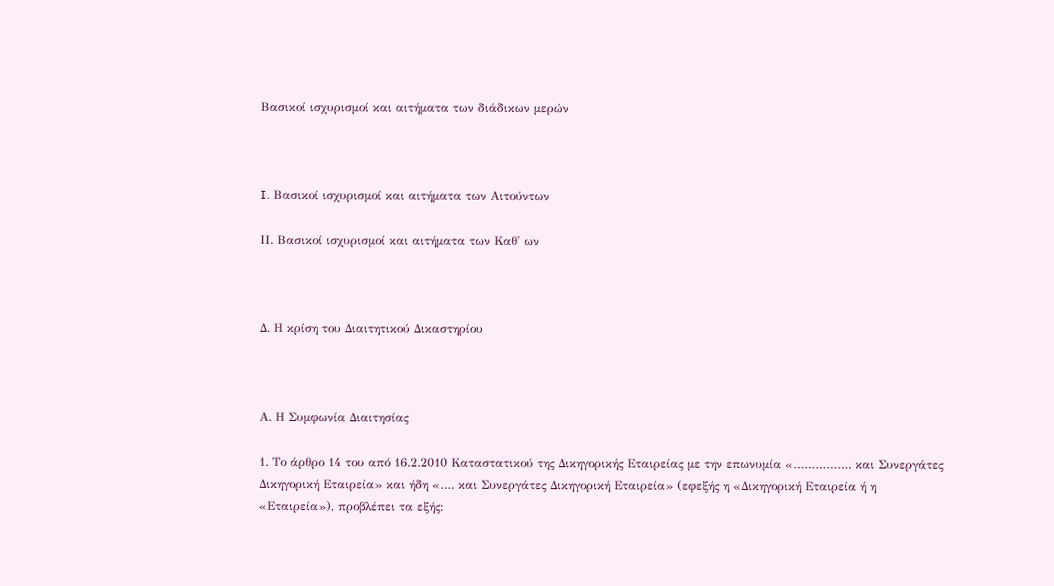Βασικοί ισχυρισμοί και αιτήματα των διάδικων μερών



I. Βασικοί ισχυρισμοί και αιτήματα των Αιτούντων

ΙΙ. Βασικοί ισχυρισμοί και αιτήματα των Καθ' ων



Δ. Η κρίση του Διαιτητικού Δικαστηρίου



Α. Η Συμφωνία Διαιτησίας

1. Το άρθρο 14 του από 16.2.2010 Καταστατικού της Δικηγορικής Εταιρείας με την επωνυμία «……………. και Συνεργάτες Δικηγορική Εταιρεία» και ήδη «…. και Συνεργάτες Δικηγορική Εταιρεία» (εφεξής η «Δικηγορική Εταιρεία ή η «Εταιρεία»), προβλέπει τα εξής: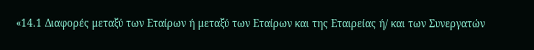«14.1 Διαφορές μεταξύ των Εταίρων ή μεταξύ των Εταίρων και της Εταιρείας ή/ και των Συνεργατών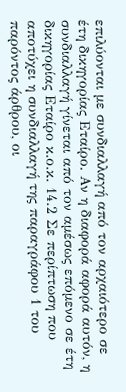επιλύονται με συνδιαλλαγή από τον αρχαιότερο σε έτη δικηγορίας Εταίρο. Αν η διαφορά αφορά αυτόν, η συνδιαλλαγή γίνεται από τον αμέσως επόμενο σε έτη δικηγορίας Εταίρο κ.ο.κ. 14.2 Σε περίπτωση που αποτύχει η συνδιαλλαγή της παραγράφου 1 του παρόντος άρθρου, οι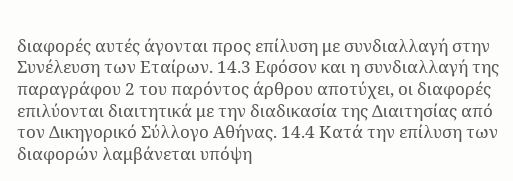διαφορές αυτές άγονται προς επίλυση με συνδιαλλαγή στην Συνέλευση των Εταίρων. 14.3 Εφόσον και η συνδιαλλαγή της παραγράφου 2 του παρόντος άρθρου αποτύχει, οι διαφορές επιλύονται διαιτητικά με την διαδικασία της Διαιτησίας από τον Δικηγορικό Σύλλογο Αθήνας. 14.4 Κατά την επίλυση των διαφορών λαμβάνεται υπόψη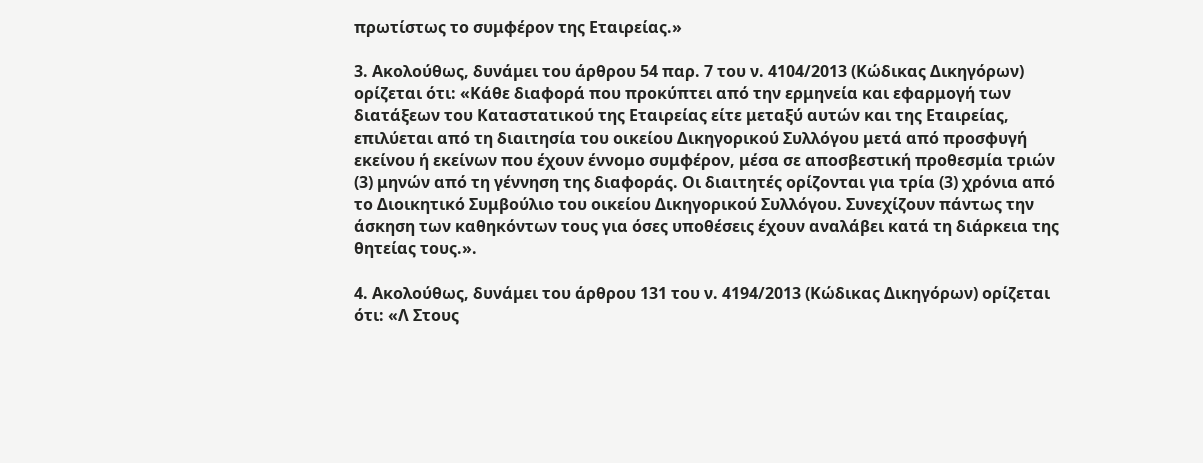πρωτίστως το συμφέρον της Εταιρείας.»

3. Ακολούθως, δυνάμει του άρθρου 54 παρ. 7 του ν. 4104/2013 (Κώδικας Δικηγόρων) ορίζεται ότι: «Κάθε διαφορά που προκύπτει από την ερμηνεία και εφαρμογή των διατάξεων του Καταστατικού της Εταιρείας είτε μεταξύ αυτών και της Εταιρείας, επιλύεται από τη διαιτησία του οικείου Δικηγορικού Συλλόγου μετά από προσφυγή εκείνου ή εκείνων που έχουν έννομο συμφέρον, μέσα σε αποσβεστική προθεσμία τριών (3) μηνών από τη γέννηση της διαφοράς. Οι διαιτητές ορίζονται για τρία (3) χρόνια από το Διοικητικό Συμβούλιο του οικείου Δικηγορικού Συλλόγου. Συνεχίζουν πάντως την άσκηση των καθηκόντων τους για όσες υποθέσεις έχουν αναλάβει κατά τη διάρκεια της θητείας τους.».

4. Ακολούθως, δυνάμει του άρθρου 131 του ν. 4194/2013 (Κώδικας Δικηγόρων) ορίζεται ότι: «Λ Στους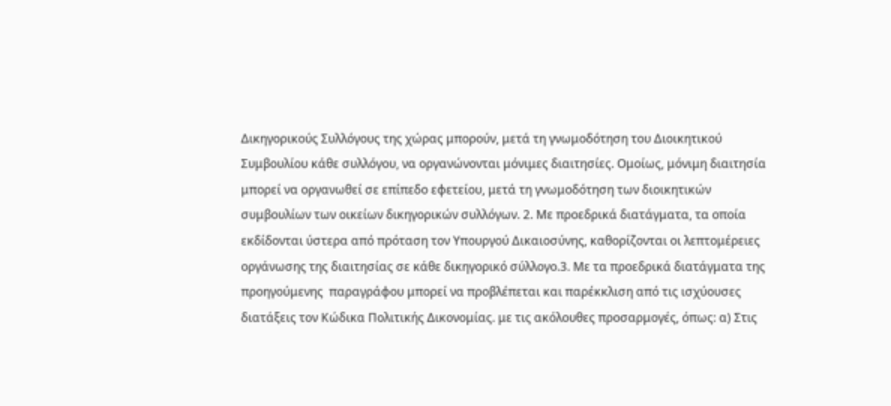Δικηγορικούς Συλλόγους της χώρας μπορούν, μετά τη γνωμοδότηση του Διοικητικού Συμβουλίου κάθε συλλόγου, να οργανώνονται μόνιμες διαιτησίες. Ομοίως, μόνιμη διαιτησία μπορεί να οργανωθεί σε επίπεδο εφετείου, μετά τη γνωμοδότηση των διοικητικών συμβουλίων των οικείων δικηγορικών συλλόγων. 2. Με προεδρικά διατάγματα, τα οποία εκδίδονται ύστερα από πρόταση τον Υπουργού Δικαιοσύνης, καθορίζονται οι λεπτομέρειες οργάνωσης της διαιτησίας σε κάθε δικηγορικό σύλλογο.3. Με τα προεδρικά διατάγματα της προηγούμενης  παραγράφου μπορεί να προβλέπεται και παρέκκλιση από τις ισχύουσες διατάξεις τον Κώδικα Πολιτικής Δικονομίας. με τις ακόλουθες προσαρμογές, όπως: α) Στις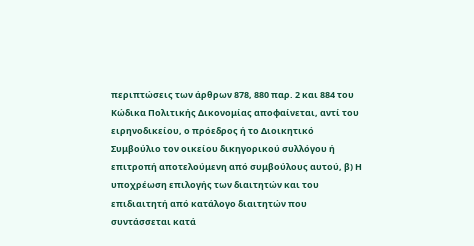περιπτώσεις των άρθρων 878, 880 παρ. 2 και 884 του Κώδικα Πολιτικής Δικονομίας αποφαίνεται, αντί του ειρηνοδικείου, ο πρόεδρος ή το Διοικητικό Συμβούλιο τον οικείου δικηγορικού συλλόγου ή επιτροπή αποτελούμενη από συμβούλους αυτού, β) Η υποχρέωση επιλογής των διαιτητών και του επιδιαιτητή από κατάλογο διαιτητών που συντάσσεται κατά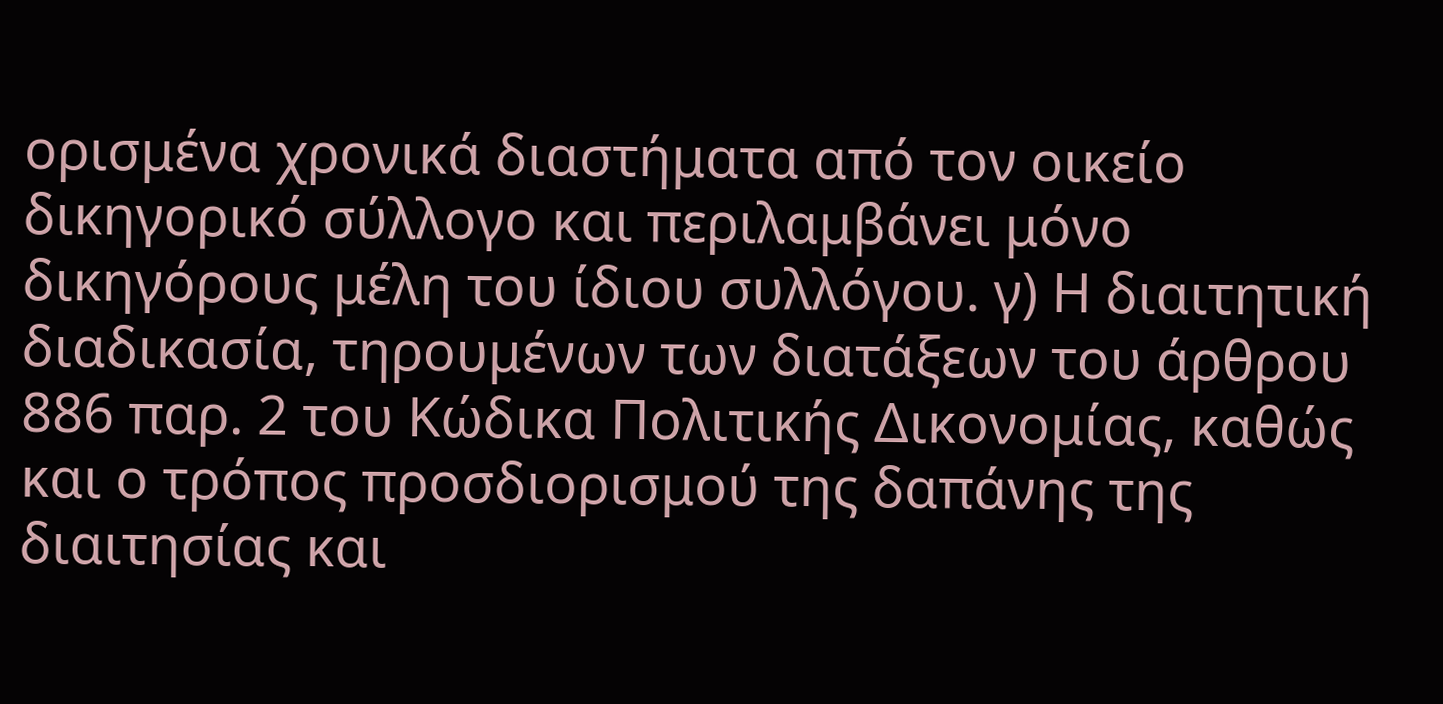ορισμένα χρονικά διαστήματα από τον οικείο δικηγορικό σύλλογο και περιλαμβάνει μόνο δικηγόρους μέλη του ίδιου συλλόγου. γ) Η διαιτητική διαδικασία, τηρουμένων των διατάξεων του άρθρου 886 παρ. 2 του Κώδικα Πολιτικής Δικονομίας, καθώς και ο τρόπος προσδιορισμού της δαπάνης της διαιτησίας και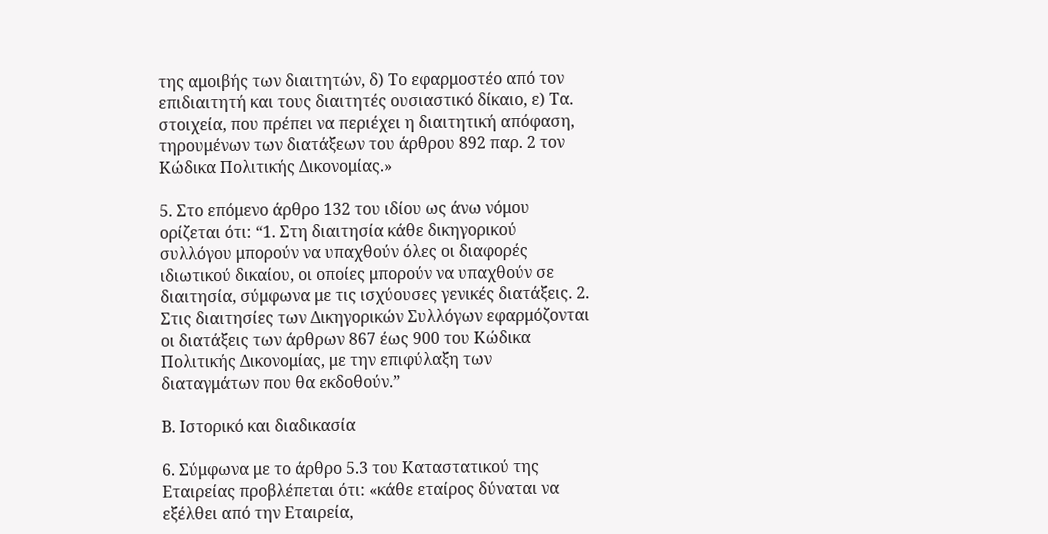της αμοιβής των διαιτητών, δ) Το εφαρμοστέο από τον επιδιαιτητή και τους διαιτητές ουσιαστικό δίκαιο, ε) Τα. στοιχεία, που πρέπει να περιέχει η διαιτητική απόφαση, τηρουμένων των διατάξεων του άρθρου 892 παρ. 2 τον Κώδικα Πολιτικής Δικονομίας.»

5. Στο επόμενο άρθρο 132 του ιδίου ως άνω νόμου ορίζεται ότι: “1. Στη διαιτησία κάθε δικηγορικού συλλόγου μπορούν να υπαχθούν όλες οι διαφορές ιδιωτικού δικαίου, οι οποίες μπορούν να υπαχθούν σε διαιτησία, σύμφωνα με τις ισχύουσες γενικές διατάξεις. 2. Στις διαιτησίες των Δικηγορικών Συλλόγων εφαρμόζονται οι διατάξεις των άρθρων 867 έως 900 του Κώδικα Πολιτικής Δικονομίας, με την επιφύλαξη των διαταγμάτων που θα εκδοθούν.”

Β. Ιστορικό και διαδικασία

6. Σύμφωνα με το άρθρο 5.3 του Καταστατικού της Εταιρείας προβλέπεται ότι: «κάθε εταίρος δύναται να εξέλθει από την Εταιρεία,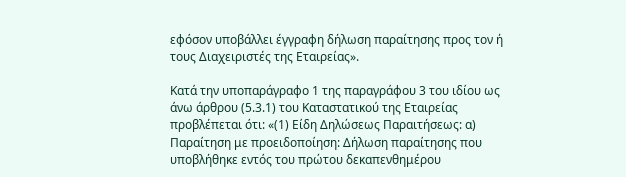εφόσον υποβάλλει έγγραφη δήλωση παραίτησης προς τον ή τους Διαχειριστές της Εταιρείας».

Κατά την υποπαράγραφο 1 της παραγράφου 3 του ιδίου ως άνω άρθρου (5.3.1) του Καταστατικού της Εταιρείας προβλέπεται ότι: «(1) Είδη Δηλώσεως Παραιτήσεως: α) Παραίτηση με προειδοποίηση: Δήλωση παραίτησης που υποβλήθηκε εντός του πρώτου δεκαπενθημέρου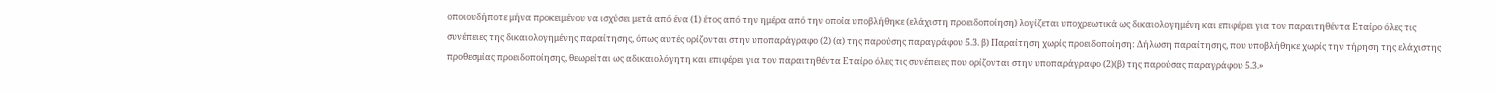οποιουδήποτε μήνα προκειμένου να ισχύσει μετά από ένα (1) έτος από την ημέρα από την οποία υποβλήθηκε (ελάχιστη προειδοποίηση) λογίζεται υποχρεωτικά ως δικαιολογημένη και επιφέρει για τον παραιτηθέντα Εταίρο όλες τις συνέπειες της δικαιολογημένης παραίτησης, όπως αυτές ορίζονται στην υποπαράγραφο (2) (α) της παρούσης παραγράφου 5.3. β) Παραίτηση χωρίς προειδοποίηση: Δήλωση παραίτησης, που υποβλήθηκε χωρίς την τήρηση της ελάχιστης προθεσμίας προειδοποίησης, θεωρείται ως αδικαιολόγητη και επιφέρει για τον παραιτηθέντα Εταίρο όλες τις συνέπειες που ορίζονται στην υποπαράγραφο (2)(β) της παρούσας παραγράφου 5.3.»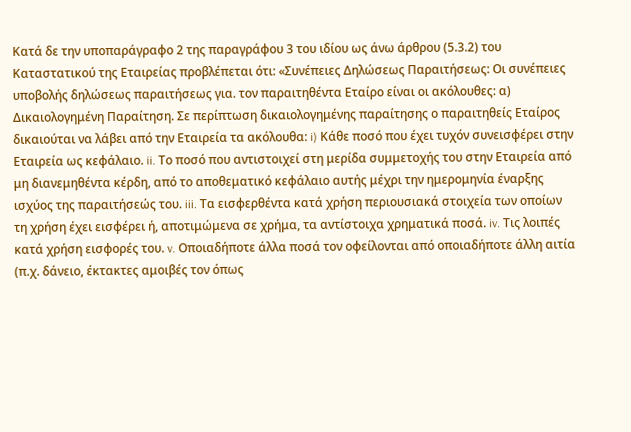Κατά δε την υποπαράγραφο 2 της παραγράφου 3 του ιδίου ως άνω άρθρου (5.3.2) του Καταστατικού της Εταιρείας προβλέπεται ότι: «Συνέπειες Δηλώσεως Παραιτήσεως: Οι συνέπειες υποβολής δηλώσεως παραιτήσεως για. τον παραιτηθέντα Εταίρο είναι οι ακόλουθες: α) Δικαιολογημένη Παραίτηση. Σε περίπτωση δικαιολογημένης παραίτησης ο παραιτηθείς Εταίρος δικαιούται να λάβει από την Εταιρεία τα ακόλουθα: i) Κάθε ποσό που έχει τυχόν συνεισφέρει στην Εταιρεία ως κεφάλαιο. ii. Το ποσό που αντιστοιχεί στη μερίδα συμμετοχής του στην Εταιρεία από μη διανεμηθέντα κέρδη, από το αποθεματικό κεφάλαιο αυτής μέχρι την ημερομηνία έναρξης ισχύος της παραιτήσεώς του. iii. Τα εισφερθέντα κατά χρήση περιουσιακά στοιχεία των οποίων τη χρήση έχει εισφέρει ή, αποτιμώμενα σε χρήμα, τα αντίστοιχα χρηματικά ποσά. iv. Τις λοιπές κατά χρήση εισφορές του. v. Οποιαδήποτε άλλα ποσά τον οφείλονται από οποιαδήποτε άλλη αιτία (π.χ. δάνειο, έκτακτες αμοιβές τον όπως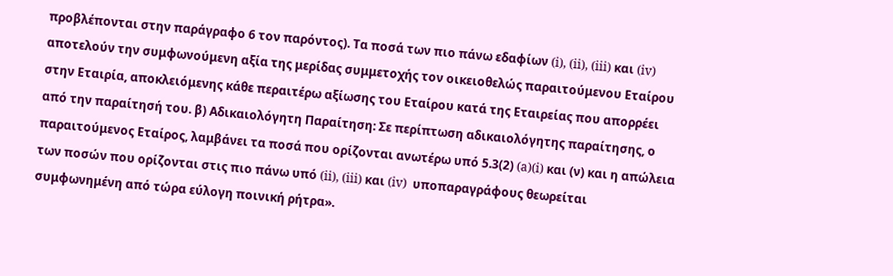προβλέπονται στην παράγραφο 6 τον παρόντος). Τα ποσά των πιο πάνω εδαφίων (i), (ii), (iii) και (iv) αποτελούν την συμφωνούμενη αξία της μερίδας συμμετοχής τον οικειοθελώς παραιτούμενου Εταίρου στην Εταιρία, αποκλειόμενης κάθε περαιτέρω αξίωσης του Εταίρου κατά της Εταιρείας που απορρέει από την παραίτησή του. β) Αδικαιολόγητη Παραίτηση: Σε περίπτωση αδικαιολόγητης παραίτησης, ο παραιτούμενος Εταίρος, λαμβάνει τα ποσά που ορίζονται ανωτέρω υπό 5.3(2) (a)(i) και (ν) και η απώλεια των ποσών που ορίζονται στις πιο πάνω υπό (ii), (iii) και (iv)  υποπαραγράφους θεωρείται συμφωνημένη από τώρα εύλογη ποινική ρήτρα».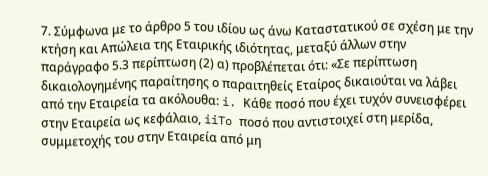7. Σύμφωνα με το άρθρο 5 του ιδίου ως άνω Καταστατικού σε σχέση με την κτήση και Απώλεια της Εταιρικής ιδιότητας, μεταξύ άλλων στην παράγραφο 5.3 περίπτωση (2) α) προβλέπεται ότι: «Σε περίπτωση δικαιολογημένης παραίτησης ο παραιτηθείς Εταίρος δικαιούται να λάβει από την Εταιρεία τα ακόλουθα: i. Κάθε ποσό που έχει τυχόν συνεισφέρει στην Εταιρεία ως κεφάλαιο, iiTo ποσό που αντιστοιχεί στη μερίδα, συμμετοχής του στην Εταιρεία από μη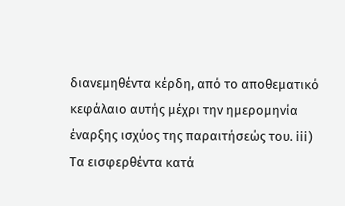διανεμηθέντα κέρδη, από το αποθεματικό κεφάλαιο αυτής μέχρι την ημερομηνία έναρξης ισχύος της παραιτήσεώς του. iii) Τα εισφερθέντα κατά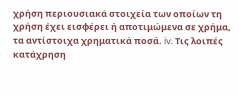χρήση περιουσιακά στοιχεία των οποίων τη χρήση έχει εισφέρει ή αποτιμώμενα σε χρήμα, τα αντίστοιχα χρηματικά ποσά. iv. Τις λοιπές κατάχρηση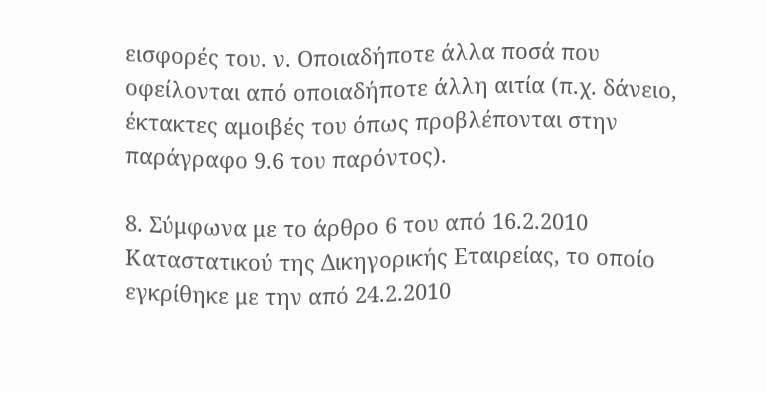εισφορές του. ν. Οποιαδήποτε άλλα ποσά που οφείλονται από οποιαδήποτε άλλη αιτία (π.χ. δάνειο, έκτακτες αμοιβές του όπως προβλέπονται στην παράγραφο 9.6 του παρόντος).

8. Σύμφωνα με το άρθρο 6 του από 16.2.2010 Καταστατικού της Δικηγορικής Εταιρείας, το οποίο εγκρίθηκε με την από 24.2.2010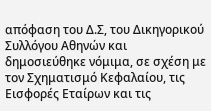απόφαση του Δ.Σ, του Δικηγορικού Συλλόγου Αθηνών και δημοσιεύθηκε νόμιμα, σε σχέση με τον Σχηματισμό Κεφαλαίου, τις Εισφορές Εταίρων και τις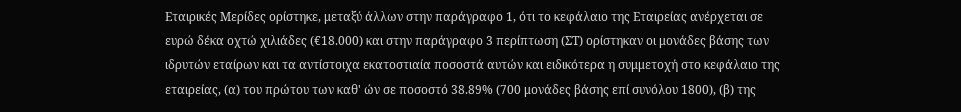Εταιρικές Μερίδες ορίστηκε, μεταξύ άλλων στην παράγραφο 1, ότι το κεφάλαιο της Εταιρείας ανέρχεται σε ευρώ δέκα οχτώ χιλιάδες (€18.000) και στην παράγραφο 3 περίπτωση (ΣΤ) ορίστηκαν οι μονάδες βάσης των ιδρυτών εταίρων και τα αντίστοιχα εκατοστιαία ποσοστά αυτών και ειδικότερα η συμμετοχή στο κεφάλαιο της εταιρείας, (α) του πρώτου των καθ' ών σε ποσοστό 38.89% (700 μονάδες βάσης επί συνόλου 1800), (β) της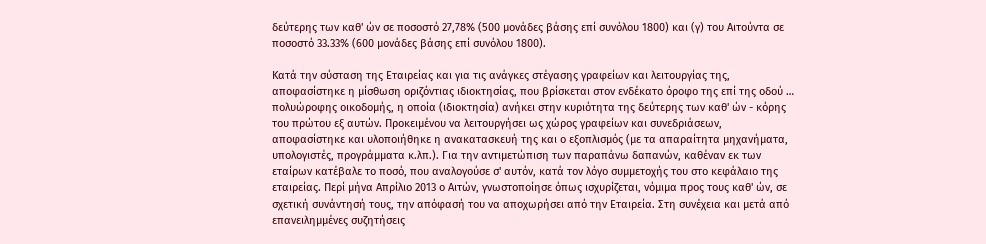δεύτερης των καθ' ών σε ποσοστό 27,78% (500 μονάδες βάσης επί συνόλου 1800) και (γ) του Αιτούντα σε ποσοστό 33.33% (600 μονάδες βάσης επί συνόλου 1800).

Κατά την σύσταση της Εταιρείας και για τις ανάγκες στέγασης γραφείων και λειτουργίας της, αποφασίστηκε η μίσθωση οριζόντιας ιδιοκτησίας, που βρίσκεται στον ενδέκατο όροφο της επί της οδού … πολυώροφης οικοδομής, η οποία (ιδιοκτησία) ανήκει στην κυριότητα της δεύτερης των καθ' ών - κόρης του πρώτου εξ αυτών. Προκειμένου να λειτουργήσει ως χώρος γραφείων και συνεδριάσεων, αποφασίστηκε και υλοποιήθηκε η ανακατασκευή της και ο εξοπλισμός (με τα απαραίτητα μηχανήματα, υπολογιστές, προγράμματα κ.λπ.). Για την αντιμετώπιση των παραπάνω δαπανών, καθέναν εκ των εταίρων κατέβαλε το ποσό, που αναλογούσε σ' αυτόν, κατά τον λόγο συμμετοχής του στο κεφάλαιο της εταιρείας. Περί μήνα Απρίλιο 2013 ο Αιτών, γνωστοποίησε όπως ισχυρίζεται, νόμιμα προς τους καθ' ών, σε σχετική συνάντησή τους, την απόφασή του να αποχωρήσει από την Εταιρεία. Στη συνέχεια και μετά από επανειλημμένες συζητήσεις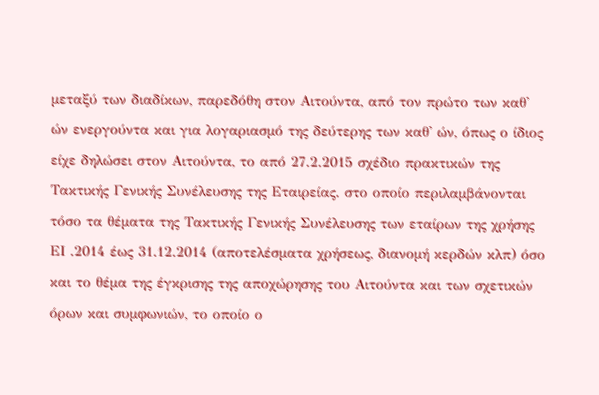μεταξύ των διαδίκων, παρεδόθη στον Αιτούντα, από τον πρώτο των καθ' ών ενεργούντα και για λογαριασμό της δεύτερης των καθ' ών, όπως ο ίδιος είχε δηλώσει στον Αιτούντα, το από 27.2.2015 σχέδιο πρακτικών της Τακτικής Γενικής Συνέλευσης της Εταιρείας. στο οποίο περιλαμβάνονται τόσο τα θέματα της Τακτικής Γενικής Συνέλευσης των εταίρων της χρήσης ΕΙ .2014 έως 31.12.2014 (αποτελέσματα χρήσεως, διανομή κερδών κλπ) όσο και το θέμα της έγκρισης της αποχώρησης του Αιτούντα και των σχετικών όρων και συμφωνιών, το οποίο ο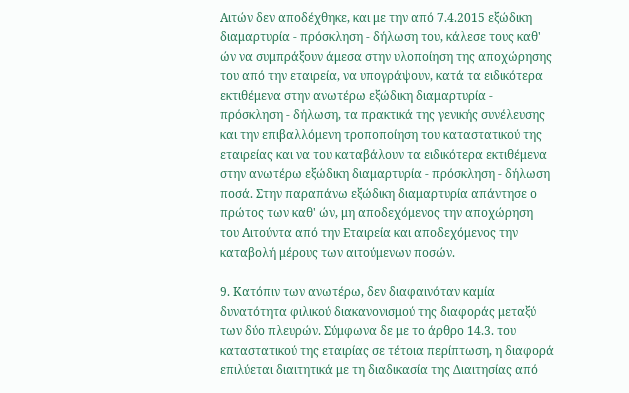Αιτών δεν αποδέχθηκε, και με την από 7.4.2015 εξώδικη διαμαρτυρία - πρόσκληση - δήλωση του, κάλεσε τους καθ' ών να συμπράξουν άμεσα στην υλοποίηση της αποχώρησης του από την εταιρεία, να υπογράψουν, κατά τα ειδικότερα εκτιθέμενα στην ανωτέρω εξώδικη διαμαρτυρία - πρόσκληση - δήλωση, τα πρακτικά της γενικής συνέλευσης και την επιβαλλόμενη τροποποίηση του καταστατικού της εταιρείας και να του καταβάλουν τα ειδικότερα εκτιθέμενα στην ανωτέρω εξώδικη διαμαρτυρία - πρόσκληση - δήλωση ποσά. Στην παραπάνω εξώδικη διαμαρτυρία απάντησε ο πρώτος των καθ' ών, μη αποδεχόμενος την αποχώρηση του Αιτούντα από την Εταιρεία και αποδεχόμενος την καταβολή μέρους των αιτούμενων ποσών.

9. Κατόπιν των ανωτέρω, δεν διαφαινόταν καμία δυνατότητα φιλικού διακανονισμού της διαφοράς μεταξύ των δύο πλευρών. Σύμφωνα δε με το άρθρο 14.3. του καταστατικού της εταιρίας σε τέτοια περίπτωση, η διαφορά επιλύεται διαιτητικά με τη διαδικασία της Διαιτησίας από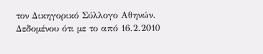τον Δικηγορικό Σύλλογο Αθηνών. Δεδομένου ότι με το από 16.2.2010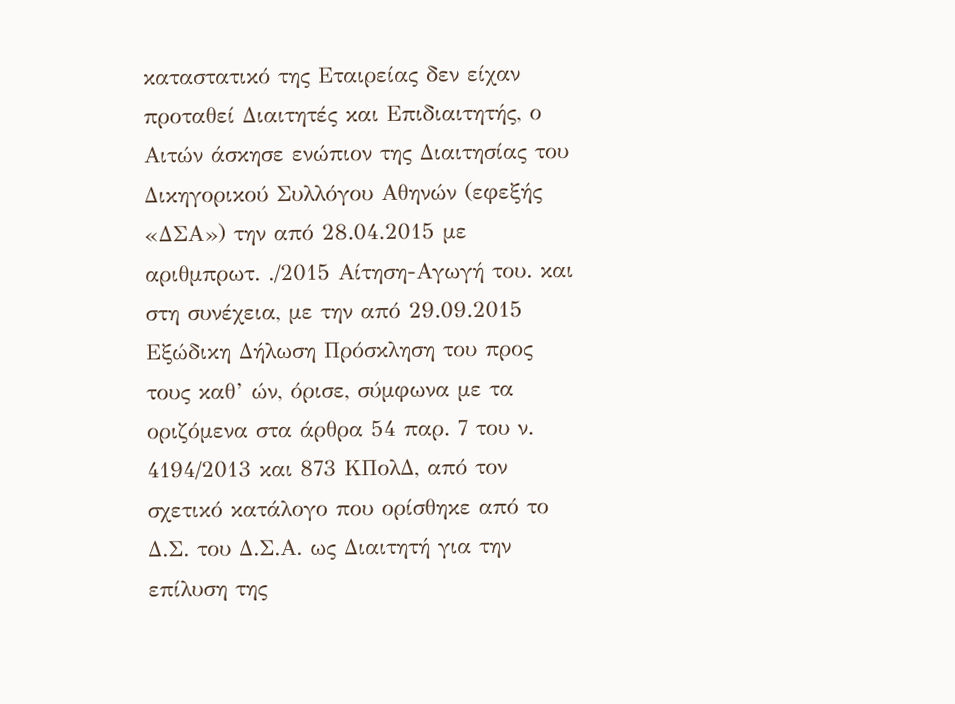καταστατικό της Εταιρείας δεν είχαν προταθεί Διαιτητές και Επιδιαιτητής, ο Αιτών άσκησε ενώπιον της Διαιτησίας του Δικηγορικού Συλλόγου Αθηνών (εφεξής «ΔΣΑ») την από 28.04.2015 με αριθμπρωτ. ./2015 Αίτηση-Αγωγή του. και στη συνέχεια, με την από 29.09.2015 Εξώδικη Δήλωση Πρόσκληση του προς τους καθ’ ών, όρισε, σύμφωνα με τα οριζόμενα στα άρθρα 54 παρ. 7 του ν. 4194/2013 και 873 ΚΠολΔ, από τον σχετικό κατάλογο που ορίσθηκε από το Δ.Σ. του Δ.Σ.Α. ως Διαιτητή για την επίλυση της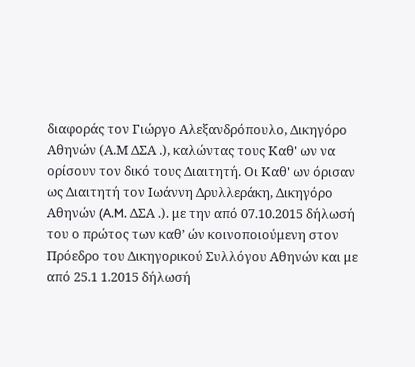διαφοράς τον Γιώργο Αλεξανδρόπουλο, Δικηγόρο Αθηνών (Α.Μ ΔΣΑ .), καλώντας τους Καθ' ων να ορίσουν τον δικό τους Διαιτητή. Οι Καθ' ων όρισαν ως Διαιτητή τον Ιωάννη Δρυλλεράκη, Δικηγόρο Αθηνών (A.M. ΔΣΑ .). με την από 07.10.2015 δήλωσή του ο πρώτος των καθ’ ών κοινοποιούμενη στον Πρόεδρο του Δικηγορικού Συλλόγου Αθηνών και με από 25.1 1.2015 δήλωσή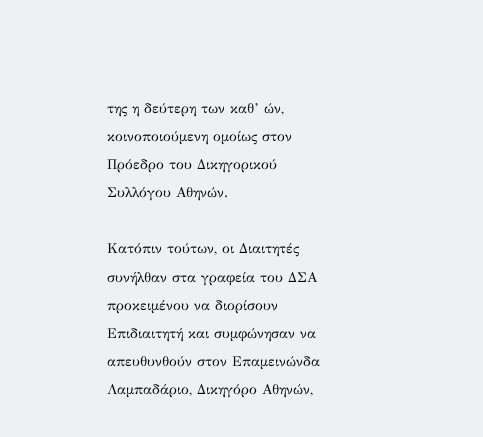της η δεύτερη των καθ’ ών, κοινοποιούμενη ομοίως στον Πρόεδρο του Δικηγορικού Συλλόγου Αθηνών.

Κατόπιν τούτων, οι Διαιτητές συνήλθαν στα γραφεία του ΔΣΑ προκειμένου να διορίσουν Επιδιαιτητή και συμφώνησαν να απευθυνθούν στον Επαμεινώνδα Λαμπαδάριο, Δικηγόρο Αθηνών,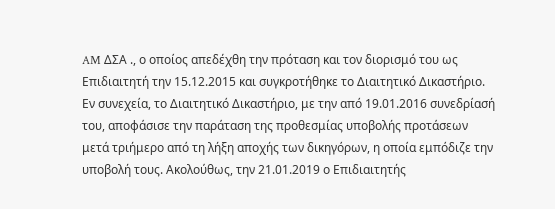AM ΔΣΑ ., ο οποίος απεδέχθη την πρόταση και τον διορισμό του ως Επιδιαιτητή την 15.12.2015 και συγκροτήθηκε το Διαιτητικό Δικαστήριο. Εν συνεχεία, το Διαιτητικό Δικαστήριο, με την από 19.01.2016 συνεδρίασή του, αποφάσισε την παράταση της προθεσμίας υποβολής προτάσεων μετά τριήμερο από τη λήξη αποχής των δικηγόρων, η οποία εμπόδιζε την υποβολή τους. Ακολούθως, την 21.01.2019 ο Επιδιαιτητής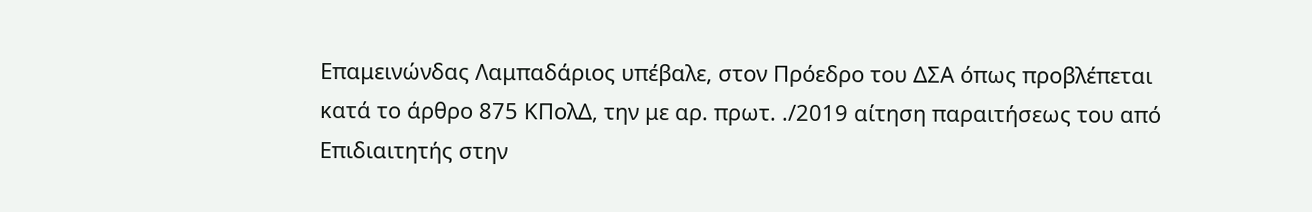Επαμεινώνδας Λαμπαδάριος υπέβαλε, στον Πρόεδρο του ΔΣΑ όπως προβλέπεται κατά το άρθρο 875 ΚΠολΔ, την με αρ. πρωτ. ./2019 αίτηση παραιτήσεως του από Επιδιαιτητής στην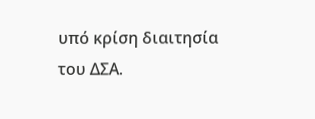υπό κρίση διαιτησία του ΔΣΑ.